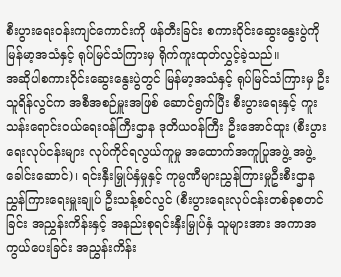စီးပွားရေးဝန်းကျင်ကောင်းကို ဖန်တီးခြင်း စကားဝိုင်းဆွေးနွေးပွဲကို မြန်မာ့အသံနှင့် ရုပ်မြင်သံကြားမှ ရိုက်ကူးထုတ်လွှင့်ခဲ့သည်။
အဆိုပါစကားဝိုင်းဆွေးနွေးပွဲတွင် မြန်မာ့အသံနှင့် ရုပ်မြင်သံကြားမှ ဦးသူရိန်လွင်က အစီအစဉ်မှူးအဖြစ် ဆောင်ရွက်ပြီး စီးပွားရေးနှင့် ကူးသန်းရောင်းဝယ်ရေးဝန်ကြီးဌာန ဒုတိယဝန်ကြီး ဦးအောင်ထူး (စီးပွားရေးလုပ်ငန်းများ လုပ်ကိုင်ရလွယ်ကူမှု အထောက်အကူပြုအဖွဲ့ အဖွဲ့ခေါင်းဆောင်)၊ ရင်းနှီးမြှုပ်နှံမှုနှင့် ကုမ္ပဏီများညွှန်ကြားမှုဦးစီးဌာန ညွှန်ကြားရေးမှူးချုပ် ဦးသန့်စင်လွင် (စီးပွားရေးလုပ်ငန်းတစ်ခုစတင်ခြင်း အညွှန်းကိန်းနှင့် အနည်းစုရင်းနှီးမြှုပ်နှံ သူများအား အကာအကွယ်ပေးခြင်း အညွှန်းကိန်း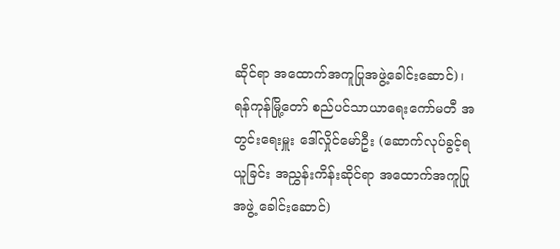ဆိုင်ရာ အထောက်အကူပြုအဖွဲ့ခေါင်းဆောင်)၊ ရန်ကုန်မြို့တော် စည်ပင်သာယာရေးကော်မတီ အတွင်းရေးမှူး ဒေါ်လှိုင်မော်ဦး (ဆောက်လုပ်ခွင့်ရယူခြင်း အညွှန်းကိန်းဆိုင်ရာ အထောက်အကူပြုအဖွဲ့ ခေါင်းဆောင်)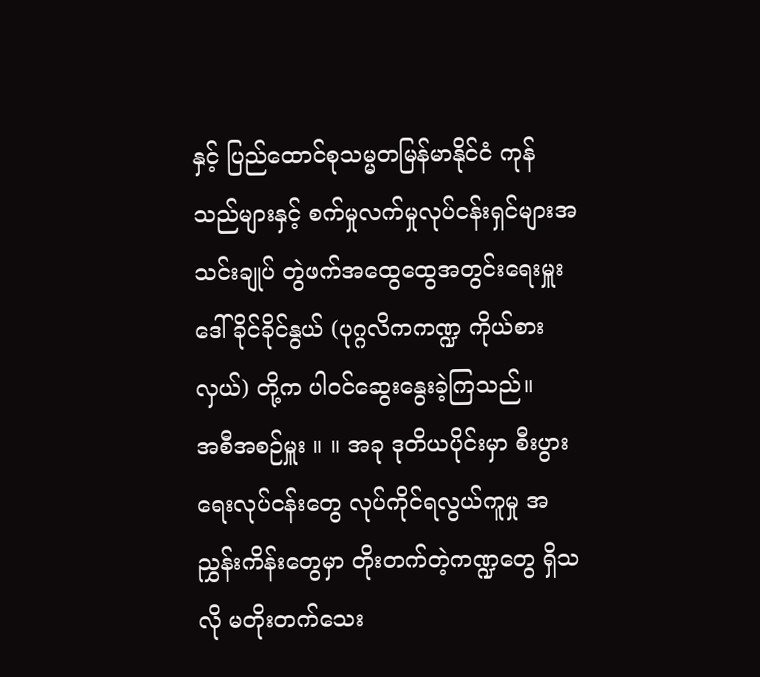နှင့် ပြည်ထောင်စုသမ္မတမြန်မာနိုင်ငံ ကုန်သည်များနှင့် စက်မှုလက်မှုလုပ်ငန်းရှင်များအသင်းချုပ် တွဲဖက်အထွေထွေအတွင်းရေးမှူး ဒေါ်ခိုင်ခိုင်နွယ် (ပုဂ္ဂလိကကဏ္ဍ ကိုယ်စားလှယ်) တို့က ပါဝင်ဆွေးနွေးခဲ့ကြသည်။
အစီအစဉ်မှူး ။ ။ အခု ဒုတိယပိုင်းမှာ စီးပွားရေးလုပ်ငန်းတွေ လုပ်ကိုင်ရလွယ်ကူမှု အညွှန်းကိန်းတွေမှာ တိုးတက်တဲ့ကဏ္ဍတွေ ရှိသလို မတိုးတက်သေး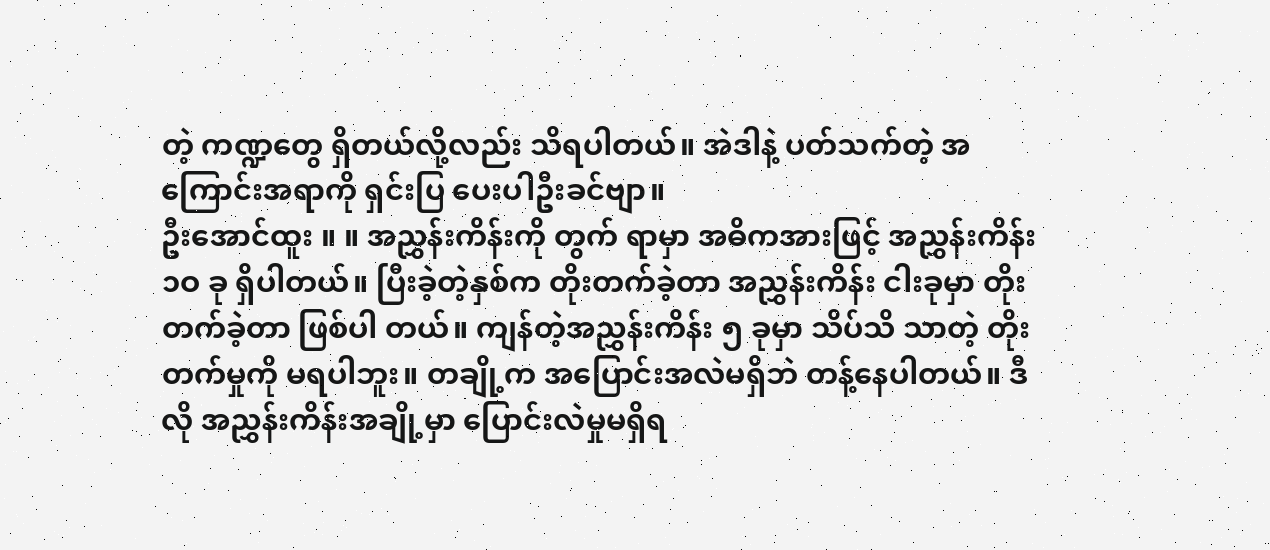တဲ့ ကဏ္ဍတွေ ရှိတယ်လို့လည်း သိရပါတယ်။ အဲဒါနဲ့ ပတ်သက်တဲ့ အကြောင်းအရာကို ရှင်းပြ ပေးပါဦးခင်ဗျာ။
ဦးအောင်ထူး ။ ။ အညွှန်းကိန်းကို တွက် ရာမှာ အဓိကအားဖြင့် အညွှန်းကိန်း ၁ဝ ခု ရှိပါတယ်။ ပြီးခဲ့တဲ့နှစ်က တိုးတက်ခဲ့တာ အညွှန်းကိန်း ငါးခုမှာ တိုးတက်ခဲ့တာ ဖြစ်ပါ တယ်။ ကျန်တဲ့အညွှန်းကိန်း ၅ ခုမှာ သိပ်သိ သာတဲ့ တိုးတက်မှုကို မရပါဘူး။ တချို့က အပြောင်းအလဲမရှိဘဲ တန့်နေပါတယ်။ ဒီလို အညွှန်းကိန်းအချို့မှာ ပြောင်းလဲမှုမရှိရ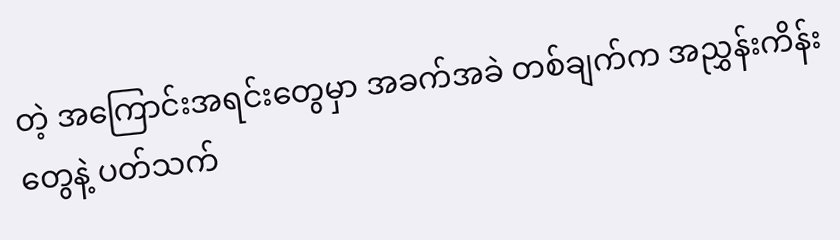တဲ့ အကြောင်းအရင်းတွေမှာ အခက်အခဲ တစ်ချက်က အညွှန်းကိန်းတွေနဲ့ ပတ်သက်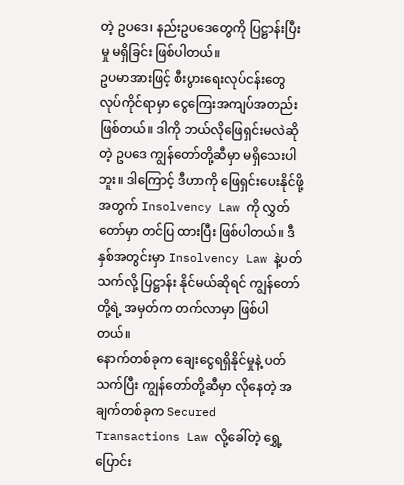တဲ့ ဥပဒေ၊ နည်းဥပဒေတွေကို ပြဋ္ဌာန်းပြီးမှု မရှိခြင်း ဖြစ်ပါတယ်။
ဥပမာအားဖြင့် စီးပွားရေးလုပ်ငန်းတွေ လုပ်ကိုင်ရာမှာ ငွေကြေးအကျပ်အတည်း ဖြစ်တယ်။ ဒါကို ဘယ်လိုဖြေရှင်းမလဲဆိုတဲ့ ဥပဒေ ကျွန်တော်တို့ဆီမှာ မရှိသေးပါဘူး။ ဒါကြောင့် ဒီဟာကို ဖြေရှင်းပေးနိုင်ဖို့အတွက် Insolvency Law ကို လွှတ်တော်မှာ တင်ပြ ထားပြီး ဖြစ်ပါတယ်။ ဒီနှစ်အတွင်းမှာ Insolvency Law နဲ့ပတ်သက်လို့ ပြဋ္ဌာန်း နိုင်မယ်ဆိုရင် ကျွန်တော်တို့ရဲ့ အမှတ်က တက်လာမှာ ဖြစ်ပါတယ်။
နောက်တစ်ခုက ချေးငွေရရှိနိုင်မှုနဲ့ ပတ်သက်ပြီး ကျွန်တော်တို့ဆီမှာ လိုနေတဲ့ အချက်တစ်ခုက Secured Transactions Law လို့ခေါ်တဲ့ ရွှေ့ပြောင်း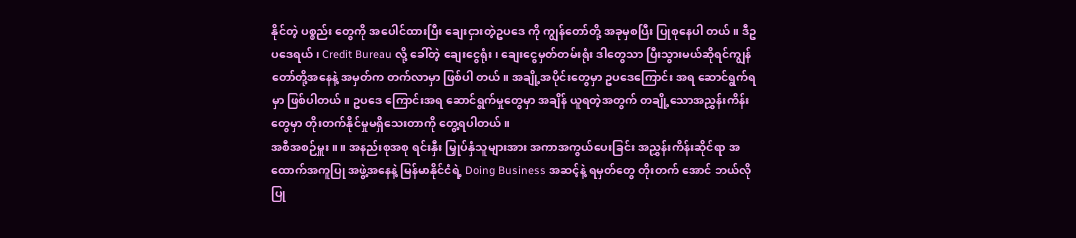နိုင်တဲ့ ပစ္စည်း တွေကို အပေါင်ထားပြီး ချေးငှားတဲ့ဥပဒေ ကို ကျွန်တော်တို့ အခုမှစပြီး ပြုစုနေပါ တယ်။ ဒီဥပဒေရယ်၊ Credit Bureau လို့ ခေါ်တဲ့ ချေးငွေရုံး၊ ချေးငွေမှတ်တမ်းရုံး ဒါတွေသာ ပြီးသွားမယ်ဆိုရင်ကျွန်တော်တို့အနေနဲ့ အမှတ်က တက်လာမှာ ဖြစ်ပါ တယ်။ အချို့အပိုင်းတွေမှာ ဥပဒေကြောင်း အရ ဆောင်ရွက်ရမှာ ဖြစ်ပါတယ်။ ဥပဒေ ကြောင်းအရ ဆောင်ရွက်မှုတွေမှာ အချိန် ယူရတဲ့အတွက် တချို့သောအညွှန်းကိန်း တွေမှာ တိုးတက်နိုင်မှုမရှိသေးတာကို တွေ့ရပါတယ်။
အစီအစဉ်မှူး ။ ။ အနည်းစုအစု ရင်းနှီး မြှုပ်နှံသူများအား အကာအကွယ်ပေးခြင်း အညွှန်းကိန်းဆိုင်ရာ အထောက်အကူပြု အဖွဲ့အနေနဲ့ မြန်မာနိုင်ငံရဲ့ Doing Business အဆင့်နဲ့ ရမှတ်တွေ တိုးတက် အောင် ဘယ်လိုပြု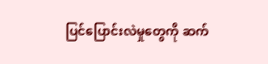ပြင်ပြောင်းလဲမှုတွေကို ဆက်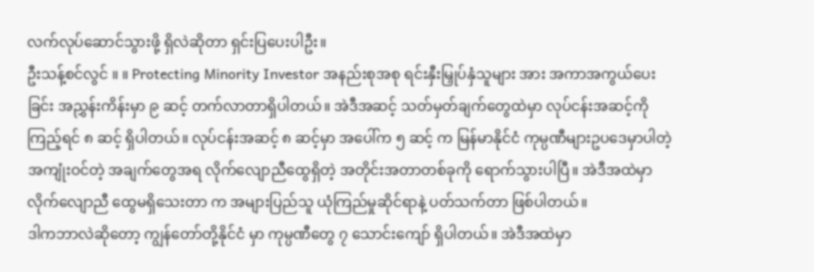လက်လုပ်ဆောင်သွားဖို့ ရှိလဲဆိုတာ ရှင်းပြပေးပါဦး။
ဦးသန့်စင်လွင် ။ ။ Protecting Minority Investor အနည်းစုအစု ရင်းနှီးမြှုပ်နှံသူများ အား အကာအကွယ်ပေးခြင်း အညွှန်းကိန်းမှာ ၉ ဆင့် တက်လာတာရှိပါတယ်။ အဲဒီအဆင့် သတ်မှတ်ချက်တွေထဲမှာ လုပ်ငန်းအဆင့်ကို ကြည့်ရင် ၈ ဆင့် ရှိပါတယ်။ လုပ်ငန်းအဆင့် ၈ ဆင့်မှာ အပေါ်က ၅ ဆင့် က မြန်မာနိုင်ငံ ကုမ္ပဏီများဥပဒေမှာပါတဲ့ အကျုံးဝင်တဲ့ အချက်တွေအရ လိုက်လျောညီထွေရှိတဲ့ အတိုင်းအတာတစ်ခုကို ရောက်သွားပါပြီ။ အဲဒီအထဲမှာ လိုက်လျောညီ ထွေမရှိသေးတာ က အများပြည်သူ ယုံကြည်မှုဆိုင်ရာနဲ့ ပတ်သက်တာ ဖြစ်ပါတယ်။
ဒါကဘာလဲဆိုတော့ ကျွန်တော်တို့နိုင်ငံ မှာ ကုမ္ပဏီတွေ ၇ သောင်းကျော် ရှိပါတယ်။ အဲဒီအထဲမှာ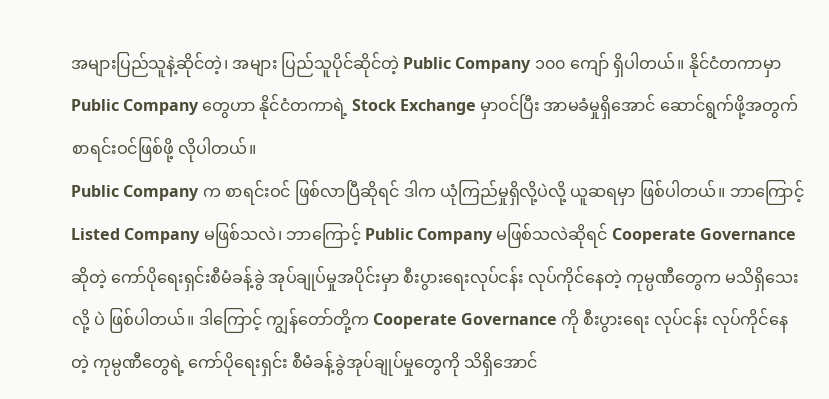အများပြည်သူနဲ့ဆိုင်တဲ့၊ အများ ပြည်သူပိုင်ဆိုင်တဲ့ Public Company ၁၀၀ ကျော် ရှိပါတယ်။ နိုင်ငံတကာမှာ Public Company တွေဟာ နိုင်ငံတကာရဲ့ Stock Exchange မှာဝင်ပြီး အာမခံမှုရှိအောင် ဆောင်ရွက်ဖို့အတွက် စာရင်းဝင်ဖြစ်ဖို့ လိုပါတယ်။
Public Company က စာရင်းဝင် ဖြစ်လာပြီဆိုရင် ဒါက ယုံကြည်မှုရှိလို့ပဲလို့ ယူဆရမှာ ဖြစ်ပါတယ်။ ဘာကြောင့် Listed Company မဖြစ်သလဲ၊ ဘာကြောင့် Public Company မဖြစ်သလဲဆိုရင် Cooperate Governance ဆိုတဲ့ ကော်ပိုရေးရှင်းစီမံခန့်ခွဲ အုပ်ချုပ်မှုအပိုင်းမှာ စီးပွားရေးလုပ်ငန်း လုပ်ကိုင်နေတဲ့ ကုမ္ပဏီတွေက မသိရှိသေးလို့ ပဲ ဖြစ်ပါတယ်။ ဒါကြောင့် ကျွန်တော်တို့က Cooperate Governance ကို စီးပွားရေး လုပ်ငန်း လုပ်ကိုင်နေတဲ့ ကုမ္ပဏီတွေရဲ့ ကော်ပိုရေးရှင်း စီမံခန့်ခွဲအုပ်ချုပ်မှုတွေကို သိရှိအောင်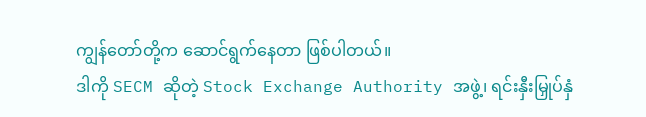ကျွန်တော်တို့က ဆောင်ရွက်နေတာ ဖြစ်ပါတယ်။
ဒါကို SECM ဆိုတဲ့ Stock Exchange Authority အဖွဲ့၊ ရင်းနှီးမြှုပ်နှံ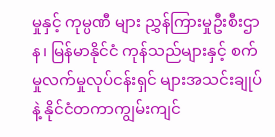မှုနှင့် ကုမ္ပဏီ များ ညွှန်ကြားမှုဦးစီးဌာန၊ မြန်မာနိုင်ငံ ကုန်သည်များနှင့် စက်မှုလက်မှုလုပ်ငန်းရှင် များအသင်းချုပ်နဲ့ နိုင်ငံတကာကျွမ်းကျင်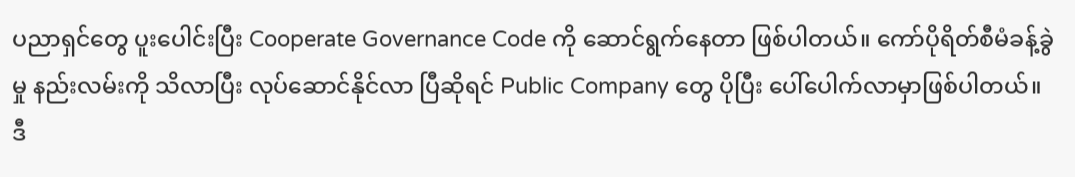ပညာရှင်တွေ ပူးပေါင်းပြီး Cooperate Governance Code ကို ဆောင်ရွက်နေတာ ဖြစ်ပါတယ်။ ကော်ပိုရိတ်စီမံခန့်ခွဲမှု နည်းလမ်းကို သိလာပြီး လုပ်ဆောင်နိုင်လာ ပြီဆိုရင် Public Company တွေ ပိုပြီး ပေါ်ပေါက်လာမှာဖြစ်ပါတယ်။
ဒီ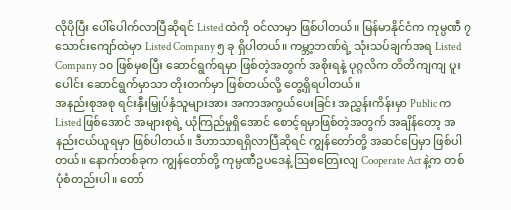လိုပိုပြီး ပေါ်ပေါက်လာပြီဆိုရင် Listed ထဲကို ဝင်လာမှာ ဖြစ်ပါတယ်။ မြန်မာနိုင်ငံက ကုမ္ပဏီ ၇ သောင်းကျော်ထဲမှာ Listed Company ၅ ခု ရှိပါတယ်။ ကမ္ဘာ့ဘဏ်ရဲ့ သုံးသပ်ချက်အရ Listed Company ၁၀ ဖြစ်မှစပြီး ဆောင်ရွက်ရမှာ ဖြစ်တဲ့အတွက် အစိုးရနဲ့ ပုဂ္ဂလိက တိတိကျကျ ပူးပေါင်း ဆောင်ရွက်မှာသာ တိုးတက်မှာ ဖြစ်တယ်လို့ တွေ့ရှိရပါတယ်။
အနည်းစုအစု ရင်းနှီးမြှုပ်နှံသူများအား အကာအကွယ်ပေးခြင်း အညွှန်းကိန်းမှာ Public က Listed ဖြစ်အောင် အများစုရဲ့ ယုံကြည်မှုရှိအောင် စောင့်ရမှာဖြစ်တဲ့အတွက် အချိန်တော့ အနည်းငယ်ယူရမှာ ဖြစ်ပါတယ်။ ဒီဟာသာရရှိလာပြီဆိုရင် ကျွန်တော်တို့ အဆင်ပြေမှာ ဖြစ်ပါတယ်။ နောက်တစ်ခုက ကျွန်တော်တို့ ကုမ္ပဏီဥပဒေနဲ့ ဩစတြေးလျ Cooperate Act နဲ့က တစ်ပုံစံတည်းပါ။ တော်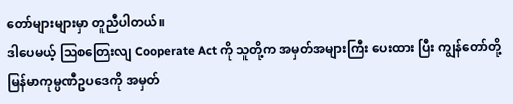တော်များများမှာ တူညီပါတယ်။
ဒါပေမယ့် ဩစတြေးလျ Cooperate Act ကို သူတို့က အမှတ်အများကြီး ပေးထား ပြီး ကျွန်တော်တို့ မြန်မာကုမ္ပဏီဥပဒေကို အမှတ်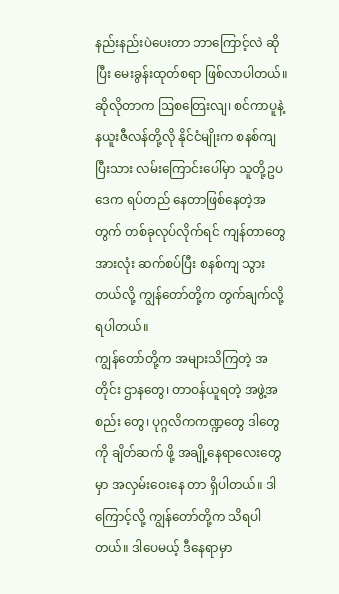နည်းနည်းပဲပေးတာ ဘာကြောင့်လဲ ဆိုပြီး မေးခွန်းထုတ်စရာ ဖြစ်လာပါတယ်။ ဆိုလိုတာက ဩစတြေးလျ၊ စင်ကာပူနဲ့ နယူးဇီလန်တို့လို နိုင်ငံမျိုးက စနစ်ကျပြီးသား လမ်းကြောင်းပေါ်မှာ သူတို့ဥပဒေက ရပ်တည် နေတာဖြစ်နေတဲ့အတွက် တစ်ခုလုပ်လိုက်ရင် ကျန်တာတွေအားလုံး ဆက်စပ်ပြီး စနစ်ကျ သွားတယ်လို့ ကျွန်တော်တို့က တွက်ချက်လို့ ရပါတယ်။
ကျွန်တော်တို့က အများသိကြတဲ့ အတိုင်း ဌာနတွေ၊ တာဝန်ယူရတဲ့ အဖွဲ့အစည်း တွေ၊ ပုဂ္ဂလိကကဏ္ဍတွေ ဒါတွေကို ချိတ်ဆက် ဖို့ အချို့နေရာလေးတွေမှာ အလှမ်းဝေးနေ တာ ရှိပါတယ်။ ဒါကြောင့်လို့ ကျွန်တော်တို့က သိရပါတယ်။ ဒါပေမယ့် ဒီနေရာမှာ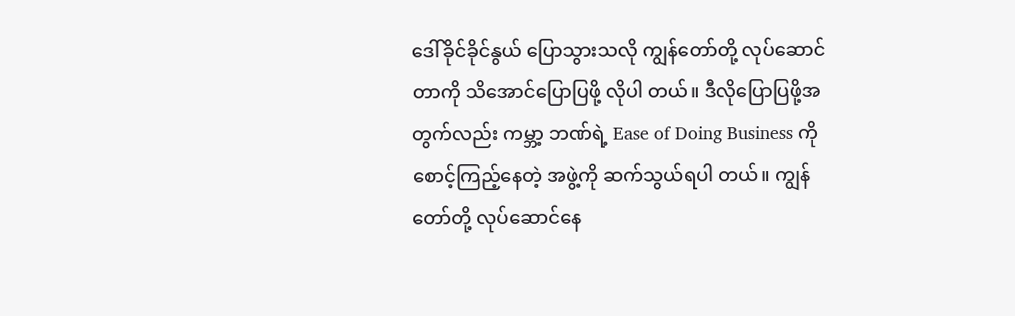ဒေါ်ခိုင်ခိုင်နွယ် ပြောသွားသလို ကျွန်တော်တို့ လုပ်ဆောင်တာကို သိအောင်ပြောပြဖို့ လိုပါ တယ်။ ဒီလိုပြောပြဖို့အတွက်လည်း ကမ္ဘာ့ ဘဏ်ရဲ့ Ease of Doing Business ကို စောင့်ကြည့်နေတဲ့ အဖွဲ့ကို ဆက်သွယ်ရပါ တယ်။ ကျွန်တော်တို့ လုပ်ဆောင်နေ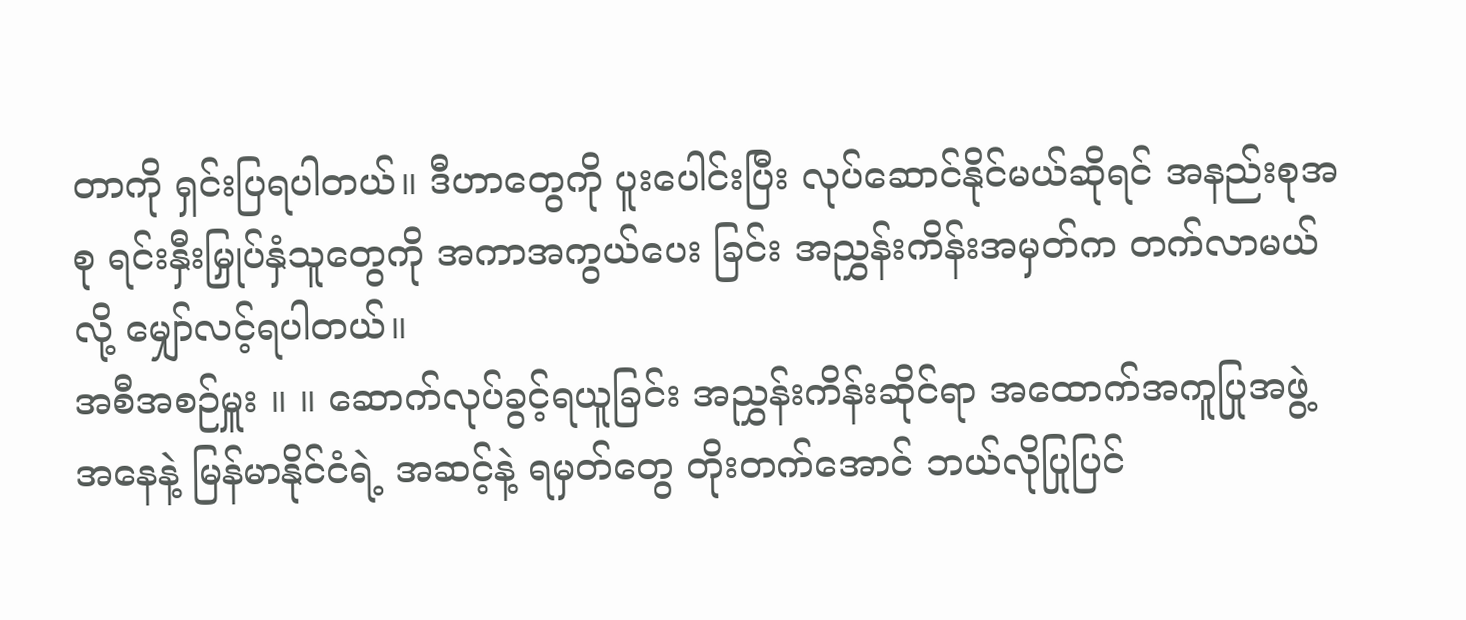တာကို ရှင်းပြရပါတယ်။ ဒီဟာတွေကို ပူးပေါင်းပြီး လုပ်ဆောင်နိုင်မယ်ဆိုရင် အနည်းစုအစု ရင်းနှီးမြှုပ်နှံသူတွေကို အကာအကွယ်ပေး ခြင်း အညွှန်းကိန်းအမှတ်က တက်လာမယ် လို့ မျှော်လင့်ရပါတယ်။
အစီအစဉ်မှူး ။ ။ ဆောက်လုပ်ခွင့်ရယူခြင်း အညွှန်းကိန်းဆိုင်ရာ အထောက်အကူပြုအဖွဲ့ အနေနဲ့ မြန်မာနိုင်ငံရဲ့ အဆင့်နဲ့ ရမှတ်တွေ တိုးတက်အောင် ဘယ်လိုပြုပြင်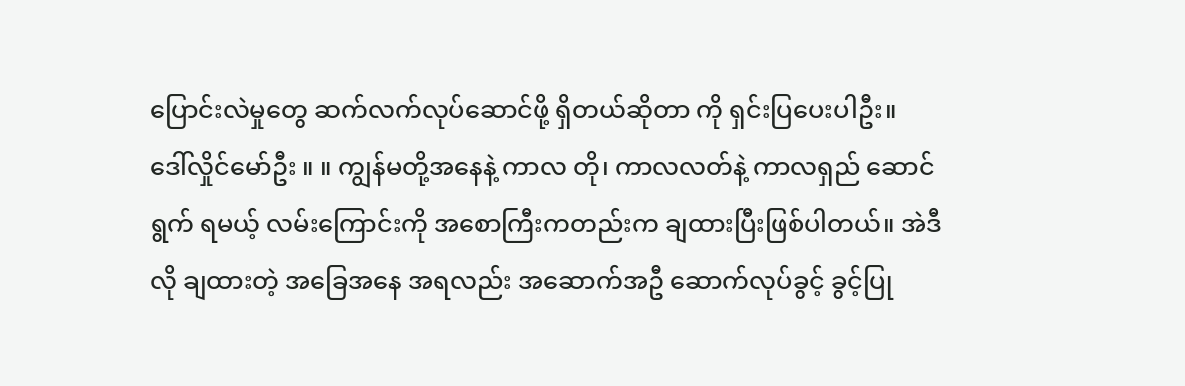ပြောင်းလဲမှုတွေ ဆက်လက်လုပ်ဆောင်ဖို့ ရှိတယ်ဆိုတာ ကို ရှင်းပြပေးပါဦး။
ဒေါ်လှိုင်မော်ဦး ။ ။ ကျွန်မတို့အနေနဲ့ ကာလ တို၊ ကာလလတ်နဲ့ ကာလရှည် ဆောင်ရွက် ရမယ့် လမ်းကြောင်းကို အစောကြီးကတည်းက ချထားပြီးဖြစ်ပါတယ်။ အဲဒီလို ချထားတဲ့ အခြေအနေ အရလည်း အဆောက်အဦ ဆောက်လုပ်ခွင့် ခွင့်ပြု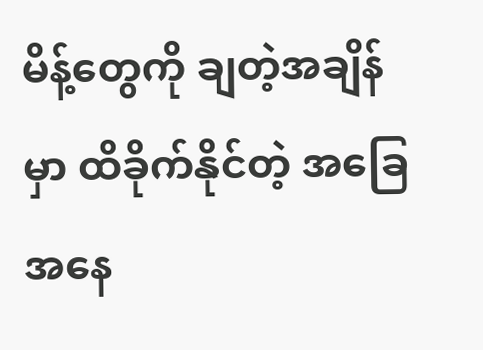မိန့်တွေကို ချတဲ့အချိန် မှာ ထိခိုက်နိုင်တဲ့ အခြေအနေ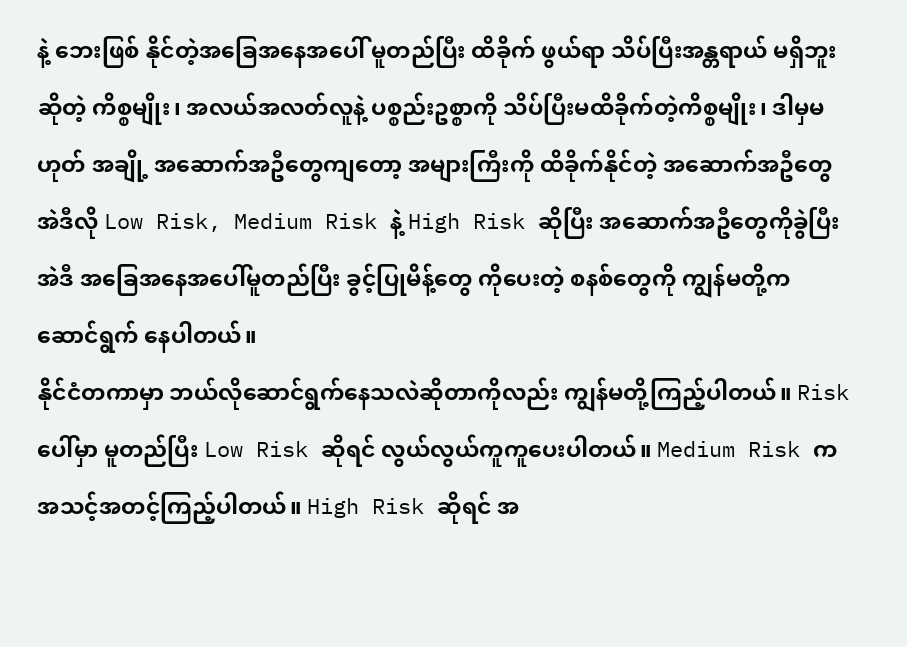နဲ့ ဘေးဖြစ် နိုင်တဲ့အခြေအနေအပေါ် မူတည်ပြီး ထိခိုက် ဖွယ်ရာ သိပ်ပြီးအန္တရာယ် မရှိဘူးဆိုတဲ့ ကိစ္စမျိုး၊ အလယ်အလတ်လူနဲ့ ပစ္စည်းဥစ္စာကို သိပ်ပြီးမထိခိုက်တဲ့ကိစ္စမျိုး၊ ဒါမှမဟုတ် အချို့ အဆောက်အဦတွေကျတော့ အများကြီးကို ထိခိုက်နိုင်တဲ့ အဆောက်အဦတွေ အဲဒီလို Low Risk, Medium Risk နဲ့ High Risk ဆိုပြီး အဆောက်အဦတွေကိုခွဲပြီး အဲဒီ အခြေအနေအပေါ်မူတည်ပြီး ခွင့်ပြုမိန့်တွေ ကိုပေးတဲ့ စနစ်တွေကို ကျွန်မတို့က ဆောင်ရွက် နေပါတယ်။
နိုင်ငံတကာမှာ ဘယ်လိုဆောင်ရွက်နေသလဲဆိုတာကိုလည်း ကျွန်မတို့ကြည့်ပါတယ်။ Risk ပေါ်မှာ မူတည်ပြီး Low Risk ဆိုရင် လွယ်လွယ်ကူကူပေးပါတယ်။ Medium Risk က အသင့်အတင့်ကြည့်ပါတယ်။ High Risk ဆိုရင် အ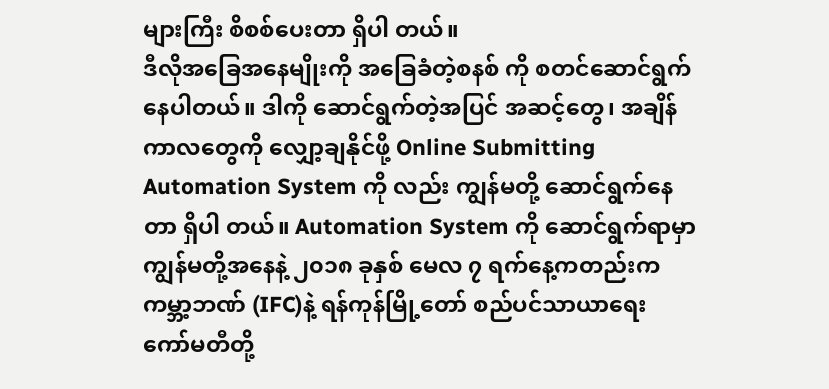များကြီး စိစစ်ပေးတာ ရှိပါ တယ်။
ဒီလိုအခြေအနေမျိုးကို အခြေခံတဲ့စနစ် ကို စတင်ဆောင်ရွက်နေပါတယ်။ ဒါကို ဆောင်ရွက်တဲ့အပြင် အဆင့်တွေ၊ အချိန် ကာလတွေကို လျှော့ချနိုင်ဖို့ Online Submitting Automation System ကို လည်း ကျွန်မတို့ ဆောင်ရွက်နေတာ ရှိပါ တယ်။ Automation System ကို ဆောင်ရွက်ရာမှာ ကျွန်မတို့အနေနဲ့ ၂၀၁၈ ခုနှစ် မေလ ၇ ရက်နေ့ကတည်းက ကမ္ဘာ့ဘဏ် (IFC)နဲ့ ရန်ကုန်မြို့တော် စည်ပင်သာယာရေး ကော်မတီတို့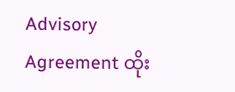Advisory Agreement ထိုး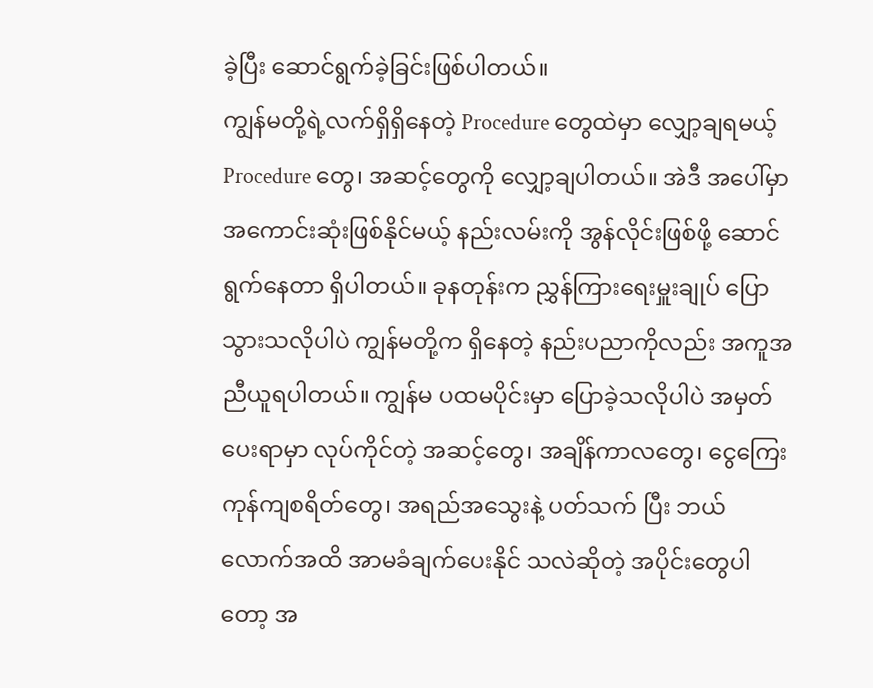ခဲ့ပြီး ဆောင်ရွက်ခဲ့ခြင်းဖြစ်ပါတယ်။
ကျွန်မတို့ရဲ့လက်ရှိရှိနေတဲ့ Procedure တွေထဲမှာ လျှော့ချရမယ့် Procedure တွေ၊ အဆင့်တွေကို လျှော့ချပါတယ်။ အဲဒီ အပေါ်မှာ အကောင်းဆုံးဖြစ်နိုင်မယ့် နည်းလမ်းကို အွန်လိုင်းဖြစ်ဖို့ ဆောင် ရွက်နေတာ ရှိပါတယ်။ ခုနတုန်းက ညွှန်ကြားရေးမှူးချုပ် ပြောသွားသလိုပါပဲ ကျွန်မတို့က ရှိနေတဲ့ နည်းပညာကိုလည်း အကူအညီယူရပါတယ်။ ကျွန်မ ပထမပိုင်းမှာ ပြောခဲ့သလိုပါပဲ အမှတ်ပေးရာမှာ လုပ်ကိုင်တဲ့ အဆင့်တွေ၊ အချိန်ကာလတွေ၊ ငွေကြေး ကုန်ကျစရိတ်တွေ၊ အရည်အသွေးနဲ့ ပတ်သက် ပြီး ဘယ်လောက်အထိ အာမခံချက်ပေးနိုင် သလဲဆိုတဲ့ အပိုင်းတွေပါတော့ အ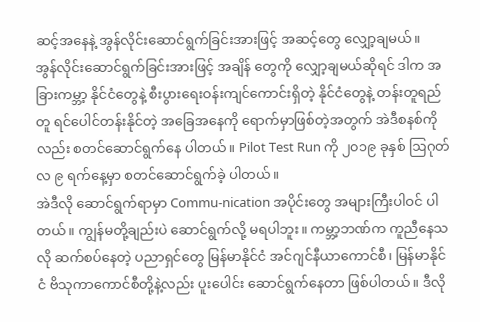ဆင့်အနေနဲ့ အွန်လိုင်းဆောင်ရွက်ခြင်းအားဖြင့် အဆင့်တွေ လျှော့ချမယ်။
အွန်လိုင်းဆောင်ရွက်ခြင်းအားဖြင့် အချိန် တွေကို လျှော့ချမယ်ဆိုရင် ဒါက အခြားကမ္ဘာ့ နိုင်ငံတွေနဲ့ စီးပွားရေးဝန်းကျင်ကောင်းရှိတဲ့ နိုင်ငံတွေနဲ့ တန်းတူရည်တူ ရင်ပေါင်တန်းနိုင်တဲ့ အခြေအနေကို ရောက်မှာဖြစ်တဲ့အတွက် အဲဒီစနစ်ကိုလည်း စတင်ဆောင်ရွက်နေ ပါတယ်။ Pilot Test Run ကို ၂၀၁၉ ခုနှစ် ဩဂုတ်လ ၉ ရက်နေ့မှာ စတင်ဆောင်ရွက်ခဲ့ ပါတယ်။
အဲဒီလို ဆောင်ရွက်ရာမှာ Commu-nication အပိုင်းတွေ အများကြီးပါဝင် ပါတယ်။ ကျွန်မတို့ချည်းပဲ ဆောင်ရွက်လို့ မရပါဘူး။ ကမ္ဘာ့ဘဏ်က ကူညီနေသလို ဆက်စပ်နေတဲ့ ပညာရှင်တွေ မြန်မာနိုင်ငံ အင်ဂျင်နီယာကောင်စီ၊ မြန်မာနိုင်ငံ ဗိသုကာကောင်စီတို့နဲ့လည်း ပူးပေါင်း ဆောင်ရွက်နေတာ ဖြစ်ပါတယ်။ ဒီလို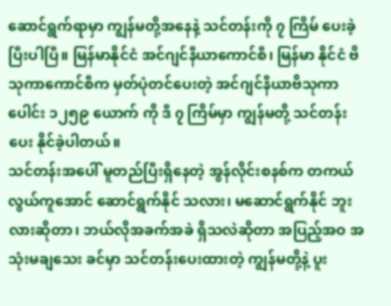ဆောင်ရွက်ရာမှာ ကျွန်မတို့အနေနဲ့ သင်တန်းကို ၇ ကြိမ် ပေးခဲ့ပြီးပါပြီ။ မြန်မာနိုင်ငံ အင်ဂျင်နီယာကောင်စီ၊ မြန်မာ နိုင်ငံ ဗိသုကာကောင်စီက မှတ်ပုံတင်ပေးတဲ့ အင်ဂျင်နီယာဗိသုကာပေါင်း ၁၂၅၉ ယောက် ကို ဒီ ၇ ကြိမ်မှာ ကျွန်မတို့ သင်တန်းပေး နိုင်ခဲ့ပါတယ်။
သင်တန်းအပေါ် မူတည်ပြီးရှိနေတဲ့ အွန်လိုင်းစနစ်က တကယ်လွယ်ကူအောင် ဆောင်ရွက်နိုင် သလား၊ မဆောင်ရွက်နိုင် ဘူးလားဆိုတာ၊ ဘယ်လိုအခက်အခဲ ရှိသလဲဆိုတာ အပြည့်အဝ အသုံးမချသေး ခင်မှာ သင်တန်းပေးထားတဲ့ ကျွန်မတို့နဲ့ ပူး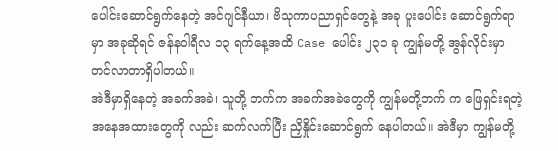ပေါင်းဆောင်ရွက်နေတဲ့ အင်ဂျင်နီယာ၊ ဗိသုကာပညာရှင်တွေနဲ့ အခု ပူးပေါင်း ဆောင်ရွက်ရာမှာ အခုဆိုရင် ဇန်နဝါရီလ ၁၃ ရက်နေ့အထိ Case ပေါင်း ၂၃၁ ခု ကျွန်မတို့ အွန်လိုင်းမှာ တင်လာတာရှိပါတယ်။
အဲဒီမှာရှိနေတဲ့ အခက်အခဲ၊ သူတို့ ဘက်က အခက်အခဲတွေကို ကျွန်မတို့ဘက် က ဖြေရှင်းရတဲ့ အနေအထားတွေကို လည်း ဆက်လက်ပြီး ညှိနှိုင်းဆောင်ရွက် နေပါတယ်။ အဲဒီမှာ ကျွန်မတို့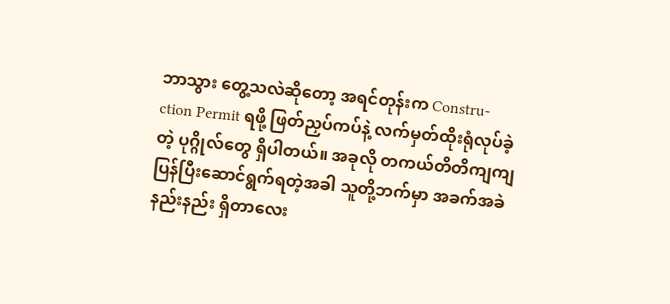ဘာသွား တွေ့သလဲဆိုတော့ အရင်တုန်းက Constru-ction Permit ရဖို့ ဖြတ်ညှပ်ကပ်နဲ့ လက်မှတ်ထိုးရုံလုပ်ခဲ့တဲ့ ပုဂ္ဂိုလ်တွေ ရှိပါတယ်။ အခုလို တကယ်တိတိကျကျ ပြန်ပြီးဆောင်ရွက်ရတဲ့အခါ သူတို့ဘက်မှာ အခက်အခဲနည်းနည်း ရှိတာလေး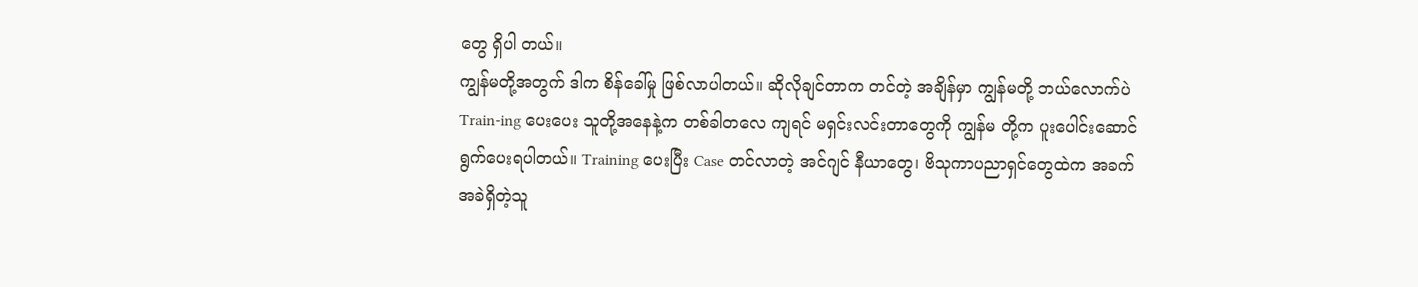တွေ ရှိပါ တယ်။
ကျွန်မတို့အတွက် ဒါက စိန်ခေါ်မှု ဖြစ်လာပါတယ်။ ဆိုလိုချင်တာက တင်တဲ့ အချိန်မှာ ကျွန်မတို့ ဘယ်လောက်ပဲ Train-ing ပေးပေး သူတို့အနေနဲ့က တစ်ခါတလေ ကျရင် မရှင်းလင်းတာတွေကို ကျွန်မ တို့က ပူးပေါင်းဆောင်ရွက်ပေးရပါတယ်။ Training ပေးပြီး Case တင်လာတဲ့ အင်ဂျင် နီယာတွေ၊ ဗိသုကာပညာရှင်တွေထဲက အခက်အခဲရှိတဲ့သူ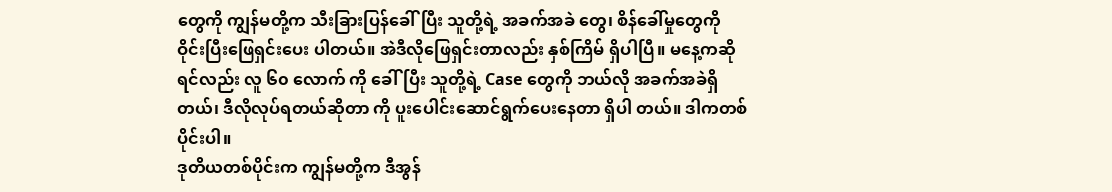တွေကို ကျွန်မတို့က သီးခြားပြန်ခေါ်ပြီး သူတို့ရဲ့ အခက်အခဲ တွေ၊ စိန်ခေါ်မှုတွေကို ဝိုင်းပြီးဖြေရှင်းပေး ပါတယ်။ အဲဒီလိုဖြေရှင်းတာလည်း နှစ်ကြိမ် ရှိပါပြီ။ မနေ့ကဆိုရင်လည်း လူ ၆၀ လောက် ကို ခေါ်ပြီး သူတို့ရဲ့ Case တွေကို ဘယ်လို အခက်အခဲရှိတယ်၊ ဒီလိုလုပ်ရတယ်ဆိုတာ ကို ပူးပေါင်းဆောင်ရွက်ပေးနေတာ ရှိပါ တယ်။ ဒါကတစ်ပိုင်းပါ။
ဒုတိယတစ်ပိုင်းက ကျွန်မတို့က ဒီအွန်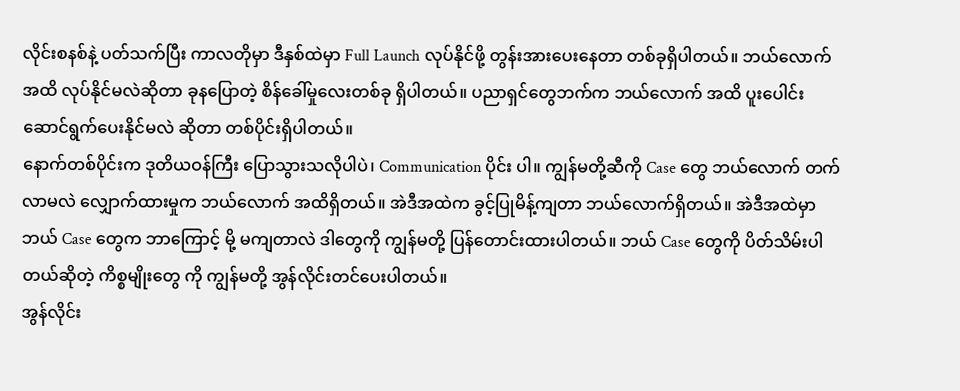လိုင်းစနစ်နဲ့ ပတ်သက်ပြီး ကာလတိုမှာ ဒီနှစ်ထဲမှာ Full Launch လုပ်နိုင်ဖို့ တွန်းအားပေးနေတာ တစ်ခုရှိပါတယ်။ ဘယ်လောက်အထိ လုပ်နိုင်မလဲဆိုတာ ခုနပြောတဲ့ စိန်ခေါ်မှုလေးတစ်ခု ရှိပါတယ်။ ပညာရှင်တွေဘက်က ဘယ်လောက် အထိ ပူးပေါင်းဆောင်ရွက်ပေးနိုင်မလဲ ဆိုတာ တစ်ပိုင်းရှိပါတယ်။
နောက်တစ်ပိုင်းက ဒုတိယဝန်ကြီး ပြောသွားသလိုပါပဲ၊ Communication ပိုင်း ပါ။ ကျွန်မတို့ဆီကို Case တွေ ဘယ်လောက် တက်လာမလဲ လျှောက်ထားမှုက ဘယ်လောက် အထိရှိတယ်။ အဲဒီအထဲက ခွင့်ပြုမိန့်ကျတာ ဘယ်လောက်ရှိတယ်။ အဲဒီအထဲမှာ ဘယ် Case တွေက ဘာကြောင့် မို့ မကျတာလဲ ဒါတွေကို ကျွန်မတို့ ပြန်တောင်းထားပါတယ်။ ဘယ် Case တွေကို ပိတ်သိမ်းပါတယ်ဆိုတဲ့ ကိစ္စမျိုးတွေ ကို ကျွန်မတို့ အွန်လိုင်းတင်ပေးပါတယ်။
အွန်လိုင်း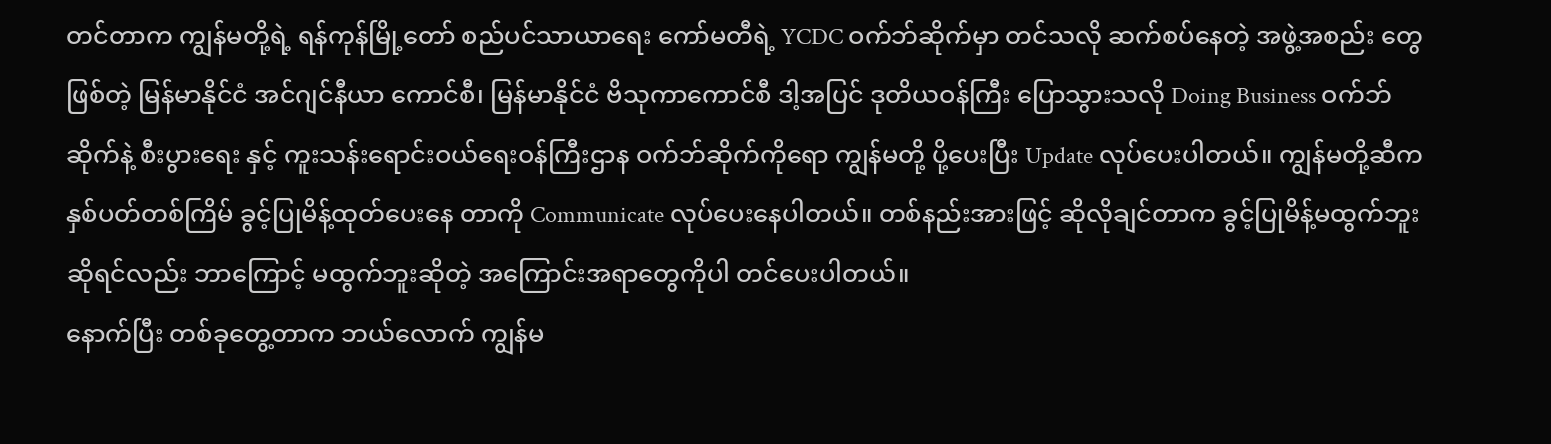တင်တာက ကျွန်မတို့ရဲ့ ရန်ကုန်မြို့တော် စည်ပင်သာယာရေး ကော်မတီရဲ့ YCDC ဝက်ဘ်ဆိုက်မှာ တင်သလို ဆက်စပ်နေတဲ့ အဖွဲ့အစည်း တွေဖြစ်တဲ့ မြန်မာနိုင်ငံ အင်ဂျင်နီယာ ကောင်စီ၊ မြန်မာနိုင်ငံ ဗိသုကာကောင်စီ ဒါ့အပြင် ဒုတိယဝန်ကြီး ပြောသွားသလို Doing Business ဝက်ဘ်ဆိုက်နဲ့ စီးပွားရေး နှင့် ကူးသန်းရောင်းဝယ်ရေးဝန်ကြီးဌာန ဝက်ဘ်ဆိုက်ကိုရော ကျွန်မတို့ ပို့ပေးပြီး Update လုပ်ပေးပါတယ်။ ကျွန်မတို့ဆီက နှစ်ပတ်တစ်ကြိမ် ခွင့်ပြုမိန့်ထုတ်ပေးနေ တာကို Communicate လုပ်ပေးနေပါတယ်။ တစ်နည်းအားဖြင့် ဆိုလိုချင်တာက ခွင့်ပြုမိန့်မထွက်ဘူး ဆိုရင်လည်း ဘာကြောင့် မထွက်ဘူးဆိုတဲ့ အကြောင်းအရာတွေကိုပါ တင်ပေးပါတယ်။
နောက်ပြီး တစ်ခုတွေ့တာက ဘယ်လောက် ကျွန်မ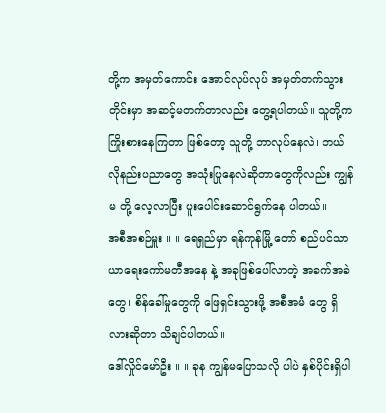တို့က အမှတ်ကောင်း အောင်လုပ်လုပ် အမှတ်တက်သွားတိုင်းမှာ အဆင့်မတက်တာလည်း တွေ့ရပါတယ်။ သူတို့က ကြိုးစားနေကြတာ ဖြစ်တော့ သူတို့ ဘာလုပ်နေလဲ၊ ဘယ်လိုနည်းပညာတွေ အသုံးပြုနေလဲဆိုတာတွေကိုလည်း ကျွန်မ တို့ လေ့လာပြီး ပူးပေါင်းဆောင်ရွက်နေ ပါတယ်။
အစီအစဉ်မှူး ။ ။ ရေရှည်မှာ ရန်ကုန်မြို့ တော် စည်ပင်သာယာရေးကော်မတီအနေ နဲ့ အခုဖြစ်ပေါ်လာတဲ့ အခက်အခဲတွေ၊ စိန်ခေါ်မှုတွေကို ဖြေရှင်းသွားဖို့ အစီအမံ တွေ ရှိလားဆိုတာ သိချင်ပါတယ်။
ဒေါ်လှိုင်မော်ဦး ။ ။ ခုန ကျွန်မပြောသလို ပါပဲ နှစ်ပိုင်းရှိပါ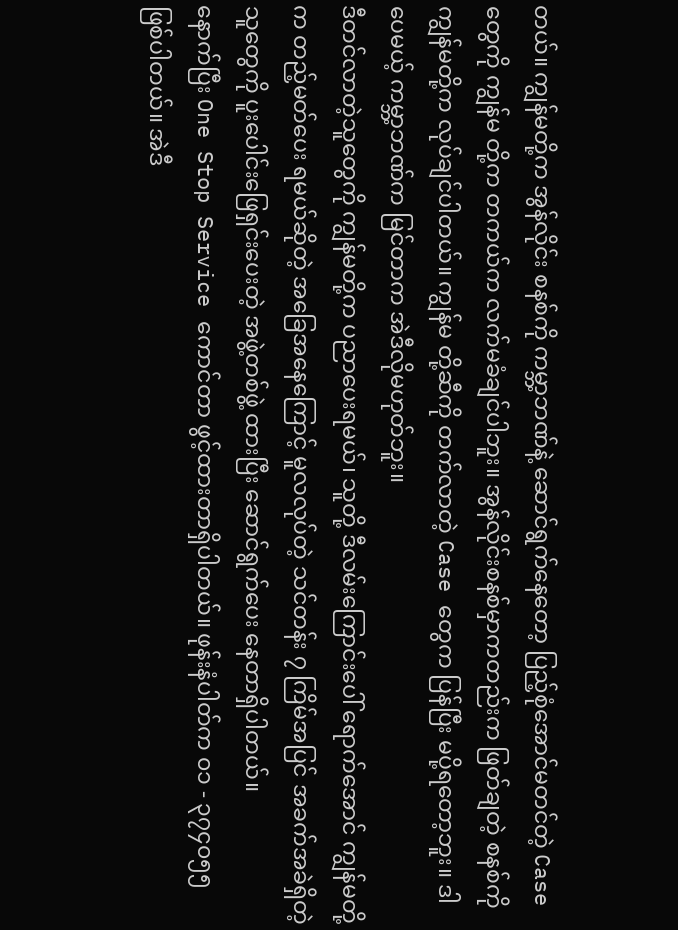တယ်။ ကျွန်မတို့က အွန်လိုင်း စနစ်ကို ကမ္ဘာ့ဘဏ်နဲ့ ဆောင်ရွက်နေတော့ ပြည့်စုံအောင်မတင်တဲ့ Case တွေကို ကျွန်မ တို့က တကယ်က လက်မခံချင်ပါဘူး။ အွန်လိုင်းစနစ်မှာကတည်းက ဖြတ်ချတဲ့ စနစ်ကို ကျွန်မတို့က လုပ်ချင်ပါတယ်။ ကျွန်မ တို့ဆီကို တက်လာတဲ့ Case တွေက ပြန်ပြီး မပို့ရတော့ဘူး။ ဒါပေမယ့် ကမ္ဘာ့ဘဏ်က မြင်တာက အဲဒီလိုမဟုတ်ဘူး။
ဒီတင်လာတဲ့သူတွေကို ကျွန်မတို့က ပညာပေးရမယ်၊ သူတို့ ဒီလမ်းကြောင်းပေါ် ရောက်အောင် ကျွန်မတို့က တည့်မတ်ပေး ရမယ်ဆိုတဲ့ အခြေအနေကြောင့် မူလလုပ်တဲ့ သင်တန်း ၇ ကြိမ်အပြင် အခက်အခဲရှိတဲ့ သူတွေကို ပူးပေါင်းဖြေရှင်းပေးတဲ့ အဖွဲ့တစ်ဖွဲ့ ထားပြီး ဆောင်ရွက်ပေး နေတာရှိပါတယ်။
နောက်ပြီး One Stop Service ကောင်တာ ဖွင့်ထားတာရှိပါတယ်။ ဖုန်းနံပါတ်က ၀၁ - ၃၇၄၀၅၅ ဖြစ်ပါတယ်။ အဲဒီ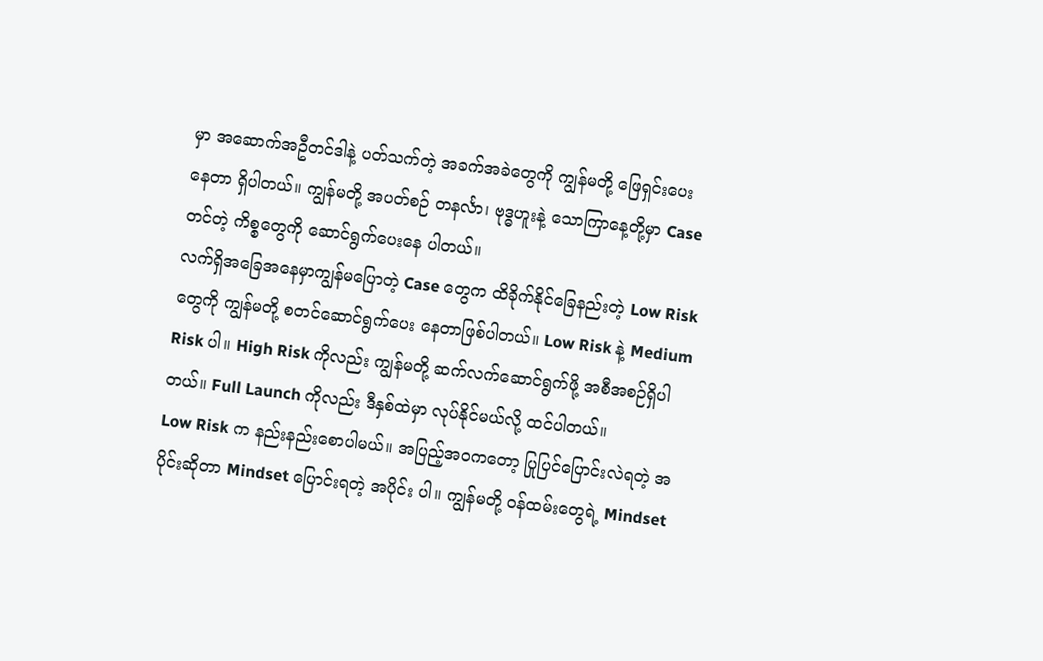မှာ အဆောက်အဦတင်ဒါနဲ့ ပတ်သက်တဲ့ အခက်အခဲတွေကို ကျွန်မတို့ ဖြေရှင်းပေး နေတာ ရှိပါတယ်။ ကျွန်မတို့ အပတ်စဉ် တနင်္လာ၊ ဗုဒ္ဓဟူးနဲ့ သောကြာနေ့တို့မှာ Case တင်တဲ့ ကိစ္စတွေကို ဆောင်ရွက်ပေးနေ ပါတယ်။
လက်ရှိအခြေအနေမှာကျွန်မပြောတဲ့ Case တွေက ထိခိုက်နိုင်ခြေနည်းတဲ့ Low Risk တွေကို ကျွန်မတို့ စတင်ဆောင်ရွက်ပေး နေတာဖြစ်ပါတယ်။ Low Risk နဲ့ Medium Risk ပါ။ High Risk ကိုလည်း ကျွန်မတို့ ဆက်လက်ဆောင်ရွက်ဖို့ အစီအစဉ်ရှိပါ တယ်။ Full Launch ကိုလည်း ဒီနှစ်ထဲမှာ လုပ်နိုင်မယ်လို့ ထင်ပါတယ်။
Low Risk က နည်းနည်းစောပါမယ်။ အပြည့်အဝကတော့ ပြုပြင်ပြောင်းလဲရတဲ့ အပိုင်းဆိုတာ Mindset ပြောင်းရတဲ့ အပိုင်း ပါ။ ကျွန်မတို့ ဝန်ထမ်းတွေရဲ့ Mindset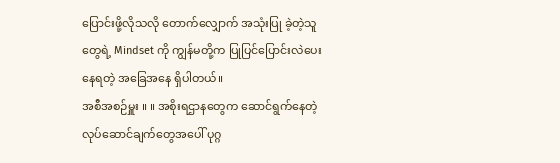ပြောင်းဖို့လိုသလို တောက်လျှောက် အသုံးပြု ခဲ့တဲ့သူတွေရဲ့ Mindset ကို ကျွန်မတို့က ပြုပြင်ပြောင်းလဲပေးနေရတဲ့ အခြေအနေ ရှိပါတယ်။
အစီအစဉ်မှူး ။ ။ အစိုးရဌာနတွေက ဆောင်ရွက်နေတဲ့ လုပ်ဆောင်ချက်တွေအပေါ် ပုဂ္ဂ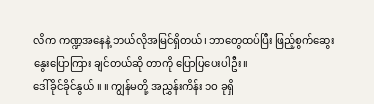လိက ကဏ္ဍအနေနဲ့ ဘယ်လိုအမြင်ရှိတယ်၊ ဘာတွေထပ်ပြီး ဖြည့်စွက်ဆွေးနွေးပြောကြား ချင်တယ်ဆို တာကို ပြောပြပေးပါဦး။
ဒေါ်ခိုင်ခိုင်နွယ် ။ ။ ကျွန်မတို့ အညွှန်းကိန်း ၁ဝ ခုရှိ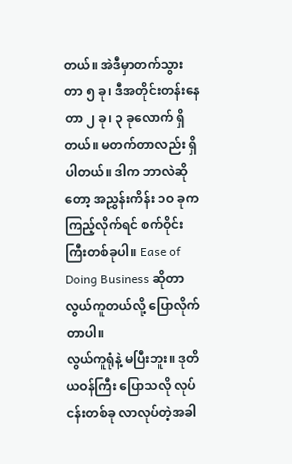တယ်။ အဲဒီမှာတက်သွားတာ ၅ ခု၊ ဒီအတိုင်းတန်းနေတာ ၂ ခု၊ ၃ ခုလောက် ရှိတယ်။ မတက်တာလည်း ရှိပါတယ်။ ဒါက ဘာလဲဆိုတော့ အညွှန်းကိန်း ၁ဝ ခုက ကြည့်လိုက်ရင် စက်ဝိုင်းကြီးတစ်ခုပါ။ Ease of Doing Business ဆိုတာ လွယ်ကူတယ်လို့ ပြောလိုက်တာပါ။
လွယ်ကူရုံနဲ့ မပြီးဘူး။ ဒုတိယဝန်ကြီး ပြောသလို လုပ်ငန်းတစ်ခု လာလုပ်တဲ့အခါ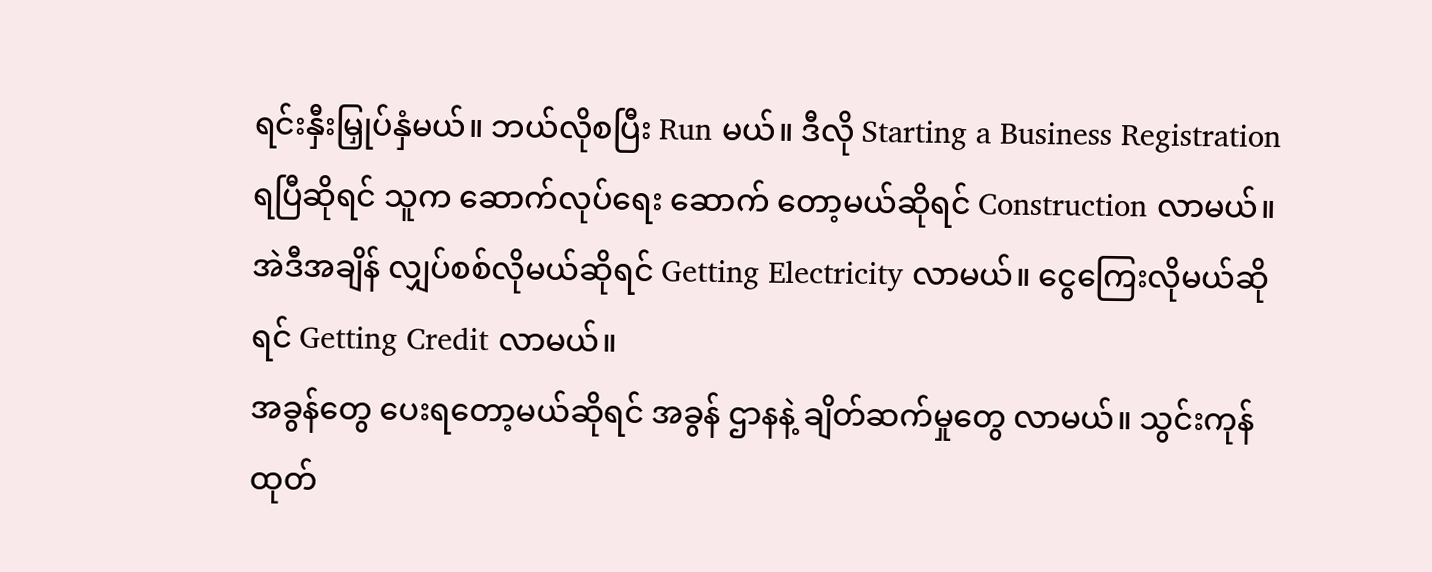ရင်းနှီးမြှုပ်နှံမယ်။ ဘယ်လိုစပြီး Run မယ်။ ဒီလို Starting a Business Registration ရပြီဆိုရင် သူက ဆောက်လုပ်ရေး ဆောက် တော့မယ်ဆိုရင် Construction လာမယ်။ အဲဒီအချိန် လျှပ်စစ်လိုမယ်ဆိုရင် Getting Electricity လာမယ်။ ငွေကြေးလိုမယ်ဆိုရင် Getting Credit လာမယ်။
အခွန်တွေ ပေးရတော့မယ်ဆိုရင် အခွန် ဌာနနဲ့ ချိတ်ဆက်မှုတွေ လာမယ်။ သွင်းကုန် ထုတ်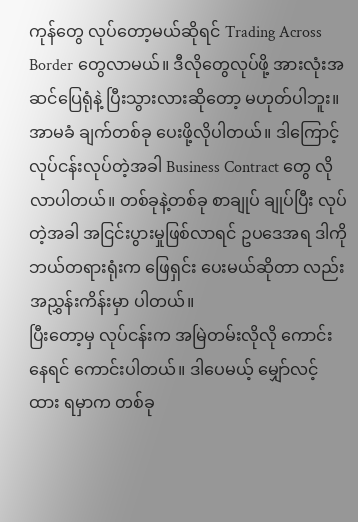ကုန်တွေ လုပ်တော့မယ်ဆိုရင် Trading Across Border တွေလာမယ်။ ဒီလိုတွေလုပ်ဖို့ အားလုံးအဆင်ပြေရုံနဲ့ ပြီးသွားလားဆိုတော့ မဟုတ်ပါဘူး။ အာမခံ ချက်တစ်ခု ပေးဖို့လိုပါတယ်။ ဒါကြောင့် လုပ်ငန်းလုပ်တဲ့အခါ Business Contract တွေ လိုလာပါတယ်။ တစ်ခုနဲ့တစ်ခု စာချုပ် ချုပ်ပြီး လုပ်တဲ့အခါ အငြင်းပွားမှုဖြစ်လာရင် ဥပဒေအရ ဒါကို ဘယ်တရားရုံးက ဖြေရှင်း ပေးမယ်ဆိုတာ လည်း အညွှန်းကိန်းမှာ ပါတယ်။
ပြီးတော့မှ လုပ်ငန်းက အမြဲတမ်းလိုလို ကောင်းနေရင် ကောင်းပါတယ်။ ဒါပေမယ့် မျှော်လင့်ထား ရမှာက တစ်ခု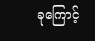ခုကြောင့်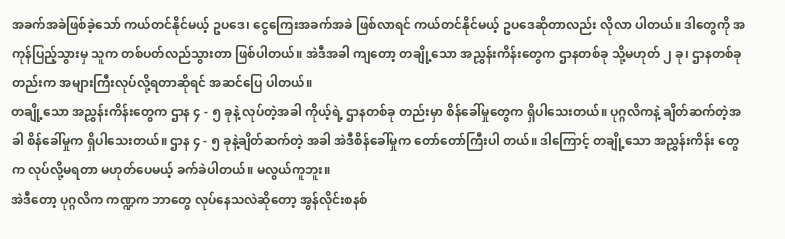အခက်အခဲဖြစ်ခဲ့သော် ကယ်တင်နိုင်မယ့် ဥပဒေ၊ ငွေကြေးအခက်အခဲ ဖြစ်လာရင် ကယ်တင်နိုင်မယ့် ဥပဒေဆိုတာလည်း လိုလာ ပါတယ်။ ဒါတွေကို အကုန်ပြည့်သွားမှ သူက တစ်ပတ်လည်သွားတာ ဖြစ်ပါတယ်။ အဲဒီအခါ ကျတော့ တချို့သော အညွှန်းကိန်းတွေက ဌာနတစ်ခု သို့မဟုတ် ၂ ခု၊ ဌာနတစ်ခုတည်းက အများကြီးလုပ်လို့ရတာဆိုရင် အဆင်ပြေ ပါတယ်။
တချို့သော အညွှန်းကိန်းတွေက ဌာန ၄ - ၅ ခုနဲ့ လုပ်တဲ့အခါ ကိုယ့်ရဲ့ ဌာနတစ်ခု တည်းမှာ စိန်ခေါ်မှုတွေက ရှိပါသေးတယ်။ ပုဂ္ဂလိကနဲ့ ချိတ်ဆက်တဲ့အခါ စိန်ခေါ်မှုက ရှိပါသေးတယ်။ ဌာန ၄ - ၅ ခုနဲ့ချိတ်ဆက်တဲ့ အခါ အဲဒီစိန်ခေါ်မှုက တော်တော်ကြီးပါ တယ်။ ဒါကြောင့် တချို့သော အညွှန်းကိန်း တွေက လုပ်လို့မရတာ မဟုတ်ပေမယ့် ခက်ခဲပါတယ်။ မလွယ်ကူဘူး။
အဲဒီတော့ ပုဂ္ဂလိက ကဏ္ဍက ဘာတွေ လုပ်နေသလဲဆိုတော့ အွန်လိုင်းစနစ်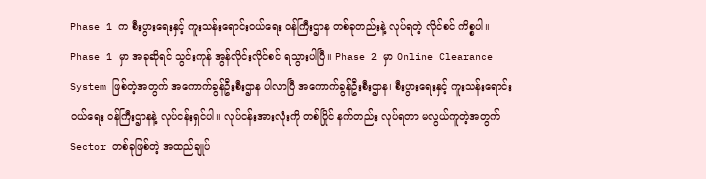Phase 1 က စီးပွားရေးနှင့် ကူးသန်းရောင်းဝယ်ရေး ဝန်ကြီးဌာန တစ်ခုတည်းနဲ့ လုပ်ရတဲ့ လိုင်စင် ကိစ္စပါ။ Phase 1 မှာ အခုဆိုရင် သွင်းကုန် အွန်လိုင်းလိုင်စင် ရသွားပါပြီ။ Phase 2 မှာ Online Clearance System ဖြစ်တဲ့အတွက် အကောက်ခွန်ဦးစီးဌာန ပါလာပြီ အကောက်ခွန်ဦးစီးဌာန၊ စီးပွားရေးနှင့် ကူးသန်းရောင်းဝယ်ရေး ဝန်ကြီးဌာနနဲ့ လုပ်ငန်းရှင်ပါ။ လုပ်ငန်းအားလုံးကို တစ်ပြိုင် နက်တည်း လုပ်ရတာ မလွယ်ကူတဲ့အတွက် Sector တစ်ခုဖြစ်တဲ့ အထည်ချုပ်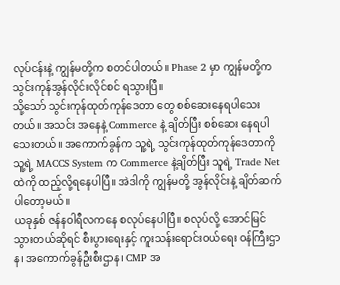လုပ်ငန်းနဲ့ ကျွန်မတို့က စတင်ပါတယ်။ Phase 2 မှာ ကျွန်မတို့က သွင်းကုန်အွန်လိုင်းလိုင်စင် ရသွားပြီ။
သို့သော် သွင်းကုန်ထုတ်ကုန်ဒေတာ တွေ စစ်ဆေးနေရပါသေးတယ်။ အသင်း အနေနဲ့ Commerce နဲ့ ချိတ်ပြီး စစ်ဆေး နေရပါသေးတယ်။ အကောက်ခွန်က သူ့ရဲ့ သွင်းကုန်ထုတ်ကုန်ဒေတာကို သူ့ရဲ့ MACCS System က Commerce နဲ့ချိတ်ပြီး သူရဲ့ Trade Net ထဲကို ထည့်လို့ရနေပါပြီ။ အဲဒါကို ကျွန်မတို့ အွန်လိုင်းနဲ့ ချိတ်ဆက်ပါတော့မယ်။
ယခုနှစ် ဇန်နဝါရီလကနေ စလုပ်နေပါပြီ။ စလုပ်လို့ အောင်မြင်သွားတယ်ဆိုရင် စီးပွားရေးနှင့် ကူးသန်းရောင်းဝယ်ရေး ဝန်ကြီးဌာန၊ အကောက်ခွန်ဦးစီးဌာန၊ CMP အ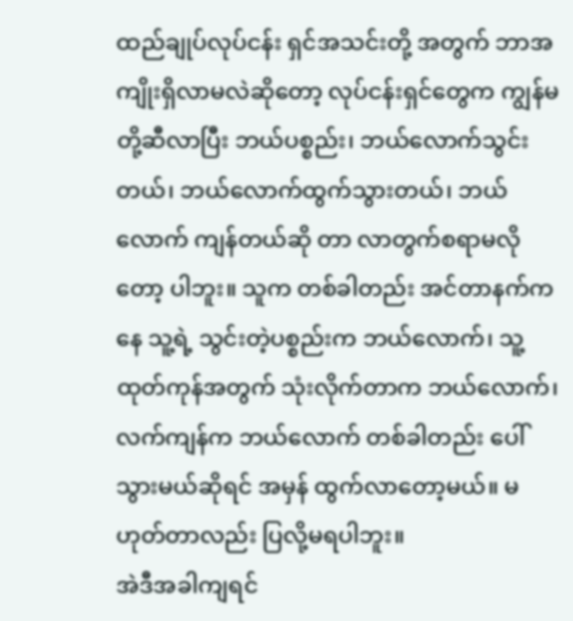ထည်ချုပ်လုပ်ငန်း ရှင်အသင်းတို့ အတွက် ဘာအကျိုးရှိလာမလဲဆိုတော့ လုပ်ငန်းရှင်တွေက ကျွန်မတို့ဆီလာပြီး ဘယ်ပစ္စည်း၊ ဘယ်လောက်သွင်းတယ်၊ ဘယ်လောက်ထွက်သွားတယ်၊ ဘယ်လောက် ကျန်တယ်ဆို တာ လာတွက်စရာမလိုတော့ ပါဘူး။ သူက တစ်ခါတည်း အင်တာနက်ကနေ သူ့ရဲ့ သွင်းတဲ့ပစ္စည်းက ဘယ်လောက်၊ သူ့ထုတ်ကုန်အတွက် သုံးလိုက်တာက ဘယ်လောက်၊ လက်ကျန်က ဘယ်လောက် တစ်ခါတည်း ပေါ်သွားမယ်ဆိုရင် အမှန် ထွက်လာတော့မယ်။ မဟုတ်တာလည်း ပြလို့မရပါဘူး။
အဲဒီအခါကျရင်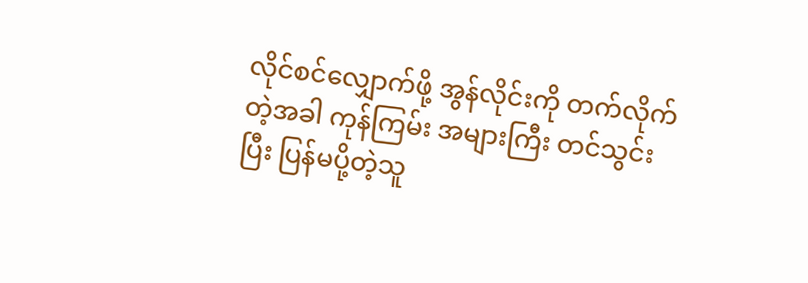လိုင်စင်လျှောက်ဖို့ အွန်လိုင်းကို တက်လိုက်တဲ့အခါ ကုန်ကြမ်း အများကြီး တင်သွင်းပြီး ပြန်မပို့တဲ့သူ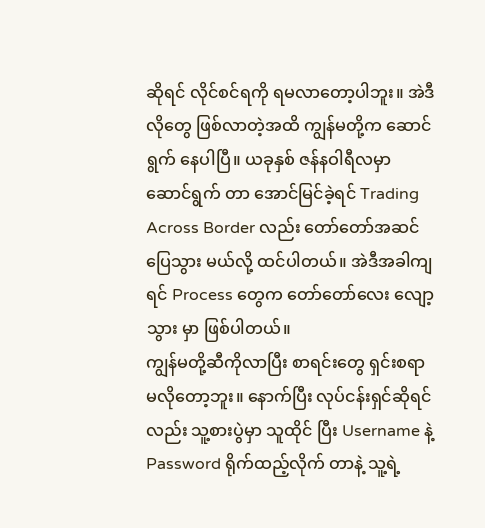ဆိုရင် လိုင်စင်ရကို ရမလာတော့ပါဘူး။ အဲဒီလိုတွေ ဖြစ်လာတဲ့အထိ ကျွန်မတို့က ဆောင်ရွက် နေပါပြီ။ ယခုနှစ် ဇန်နဝါရီလမှာ ဆောင်ရွက် တာ အောင်မြင်ခဲ့ရင် Trading Across Border လည်း တော်တော်အဆင်ပြေသွား မယ်လို့ ထင်ပါတယ်။ အဲဒီအခါကျရင် Process တွေက တော်တော်လေး လျော့သွား မှာ ဖြစ်ပါတယ်။
ကျွန်မတို့ဆီကိုလာပြီး စာရင်းတွေ ရှင်းစရာမလိုတော့ဘူး။ နောက်ပြီး လုပ်ငန်းရှင်ဆိုရင်လည်း သူ့စားပွဲမှာ သူထိုင် ပြီး Username နဲ့ Password ရိုက်ထည့်လိုက် တာနဲ့ သူ့ရဲ့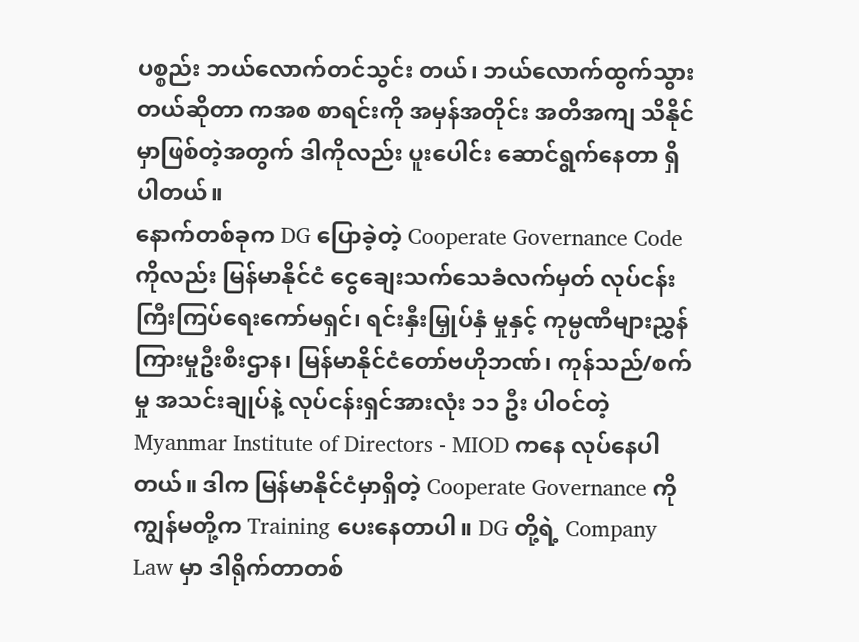ပစ္စည်း ဘယ်လောက်တင်သွင်း တယ်၊ ဘယ်လောက်ထွက်သွားတယ်ဆိုတာ ကအစ စာရင်းကို အမှန်အတိုင်း အတိအကျ သိနိုင်မှာဖြစ်တဲ့အတွက် ဒါကိုလည်း ပူးပေါင်း ဆောင်ရွက်နေတာ ရှိပါတယ်။
နောက်တစ်ခုက DG ပြောခဲ့တဲ့ Cooperate Governance Code ကိုလည်း မြန်မာနိုင်ငံ ငွေချေးသက်သေခံလက်မှတ် လုပ်ငန်းကြီးကြပ်ရေးကော်မရှင်၊ ရင်းနှီးမြှုပ်နှံ မှုနှင့် ကုမ္ပဏီများညွှန်ကြားမှုဦးစီးဌာန၊ မြန်မာနိုင်ငံတော်ဗဟိုဘဏ်၊ ကုန်သည်/စက်မှု အသင်းချုပ်နဲ့ လုပ်ငန်းရှင်အားလုံး ၁၁ ဦး ပါဝင်တဲ့ Myanmar Institute of Directors - MIOD ကနေ လုပ်နေပါတယ်။ ဒါက မြန်မာနိုင်ငံမှာရှိတဲ့ Cooperate Governance ကို ကျွန်မတို့က Training ပေးနေတာပါ။ DG တို့ရဲ့ Company Law မှာ ဒါရိုက်တာတစ်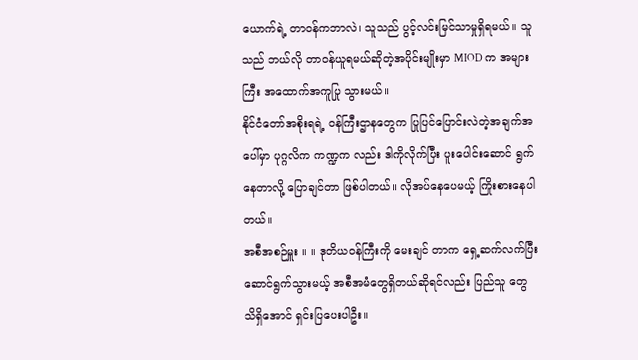ယောက်ရဲ့ တာဝန်ကဘာလဲ၊ သူသည် ပွင့်လင်းမြင်သာမှုရှိရမယ်။ သူသည် ဘယ်လို တာဝန်ယူရမယ်ဆိုတဲ့အပိုင်းမျိုးမှာ MIOD က အများကြီး အထောက်အကူပြု သွားမယ်။
နိုင်ငံတော်အစိုးရရဲ့ ဝန်ကြီးဌာနတွေက ပြုပြင်ပြောင်းလဲတဲ့အချက်အပေါ်မှာ ပုဂ္ဂလိက ကဏ္ဍက လည်း ဒါကိုလိုက်ပြီး ပူးပေါင်းဆောင် ရွက်နေတာလို့ ပြောချင်တာ ဖြစ်ပါတယ်။ လိုအပ်နေပေမယ့် ကြိုးစားနေပါတယ်။
အစီအစဉ်မှူး ။ ။ ဒုတိယဝန်ကြီးကို မေးချင် တာက ရှေ့ဆက်လက်ပြီး ဆောင်ရွက်သွားမယ့် အစီအမံတွေရှိတယ်ဆိုရင်လည်း ပြည်သူ တွေ သိရှိအောင် ရှင်းပြပေးပါဦး။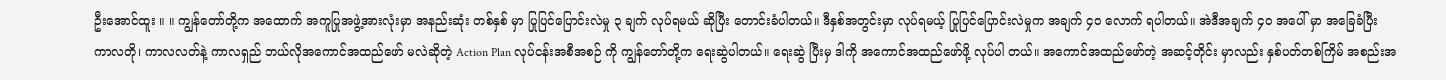ဦးအောင်ထူး ။ ။ ကျွန်တော်တို့က အထောက် အကူပြုအဖွဲ့အားလုံးမှာ အနည်းဆုံး တစ်နှစ် မှာ ပြုပြင်ပြောင်းလဲမှု ၃ ချက် လုပ်ရမယ် ဆိုပြီး တောင်းခံပါတယ်။ ဒီနှစ်အတွင်းမှာ လုပ်ရမယ့် ပြုပြင်ပြောင်းလဲမှုက အချက် ၄၀ လောက် ရပါတယ်။ အဲဒီအချက် ၄ဝ အပေါ် မှာ အခြေခံပြီး ကာလတို၊ ကာလလတ်နဲ့ ကာလရှည် ဘယ်လိုအကောင်အထည်ဖော် မလဲဆိုတဲ့ Action Plan လုပ်ငန်းအစီအစဉ် ကို ကျွန်တော်တို့က ရေးဆွဲပါတယ်။ ရေးဆွဲ ပြီးမှ ဒါကို အကောင်အထည်ဖော်ဖို့ လုပ်ပါ တယ်။ အကောင်အထည်ဖော်တဲ့ အဆင့်တိုင်း မှာလည်း နှစ်ပတ်တစ်ကြိမ် အစည်းအ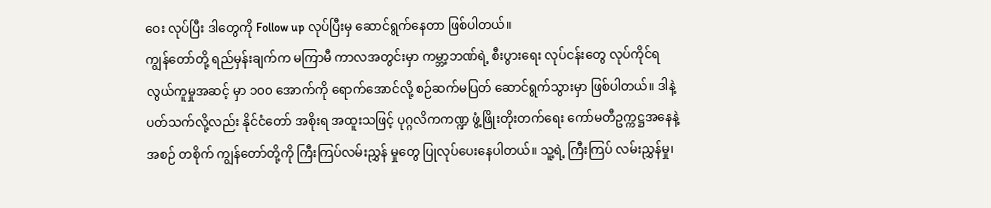ဝေး လုပ်ပြီး ဒါတွေကို Follow up လုပ်ပြီးမှ ဆောင်ရွက်နေတာ ဖြစ်ပါတယ်။
ကျွန်တော်တို့ ရည်မှန်းချက်က မကြာမီ ကာလအတွင်းမှာ ကမ္ဘာ့ဘဏ်ရဲ့ စီးပွားရေး လုပ်ငန်းတွေ လုပ်ကိုင်ရ လွယ်ကူမှုအဆင့် မှာ ၁၀၀ အောက်ကို ရောက်အောင်လို့ စဉ်ဆက်မပြတ် ဆောင်ရွက်သွားမှာ ဖြစ်ပါတယ်။ ဒါနဲ့ပတ်သက်လို့လည်း နိုင်ငံတော် အစိုးရ အထူးသဖြင့် ပုဂ္ဂလိကကဏ္ဍ ဖွံ့ဖြိုးတိုးတက်ရေး ကော်မတီဥက္ကဋ္ဌအနေနဲ့ အစဉ် တစိုက် ကျွန်တော်တို့ကို ကြီးကြပ်လမ်းညွှန် မှုတွေ ပြုလုပ်ပေးနေပါတယ်။ သူ့ရဲ့ ကြီးကြပ် လမ်းညွှန်မှု၊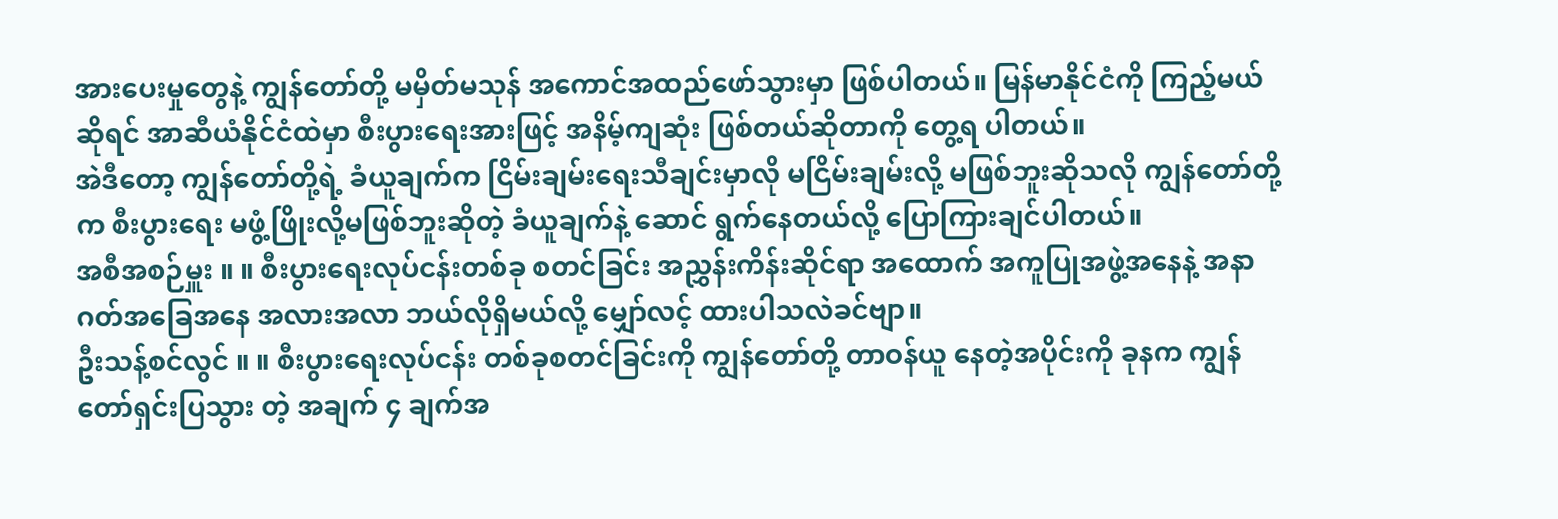အားပေးမှုတွေနဲ့ ကျွန်တော်တို့ မမှိတ်မသုန် အကောင်အထည်ဖော်သွားမှာ ဖြစ်ပါတယ်။ မြန်မာနိုင်ငံကို ကြည့်မယ်ဆိုရင် အာဆီယံနိုင်ငံထဲမှာ စီးပွားရေးအားဖြင့် အနိမ့်ကျဆုံး ဖြစ်တယ်ဆိုတာကို တွေ့ရ ပါတယ်။
အဲဒီတော့ ကျွန်တော်တို့ရဲ့ ခံယူချက်က ငြိမ်းချမ်းရေးသီချင်းမှာလို မငြိမ်းချမ်းလို့ မဖြစ်ဘူးဆိုသလို ကျွန်တော်တို့က စီးပွားရေး မဖွံ့ဖြိုးလို့မဖြစ်ဘူးဆိုတဲ့ ခံယူချက်နဲ့ ဆောင် ရွက်နေတယ်လို့ ပြောကြားချင်ပါတယ်။
အစီအစဉ်မှူး ။ ။ စီးပွားရေးလုပ်ငန်းတစ်ခု စတင်ခြင်း အညွှန်းကိန်းဆိုင်ရာ အထောက် အကူပြုအဖွဲ့အနေနဲ့ အနာဂတ်အခြေအနေ အလားအလာ ဘယ်လိုရှိမယ်လို့ မျှော်လင့် ထားပါသလဲခင်ဗျာ။
ဦးသန့်စင်လွင် ။ ။ စီးပွားရေးလုပ်ငန်း တစ်ခုစတင်ခြင်းကို ကျွန်တော်တို့ တာဝန်ယူ နေတဲ့အပိုင်းကို ခုနက ကျွန်တော်ရှင်းပြသွား တဲ့ အချက် ၄ ချက်အ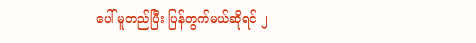ပေါ် မူတည်ပြီး ပြန်တွက်မယ်ဆိုရင် ၂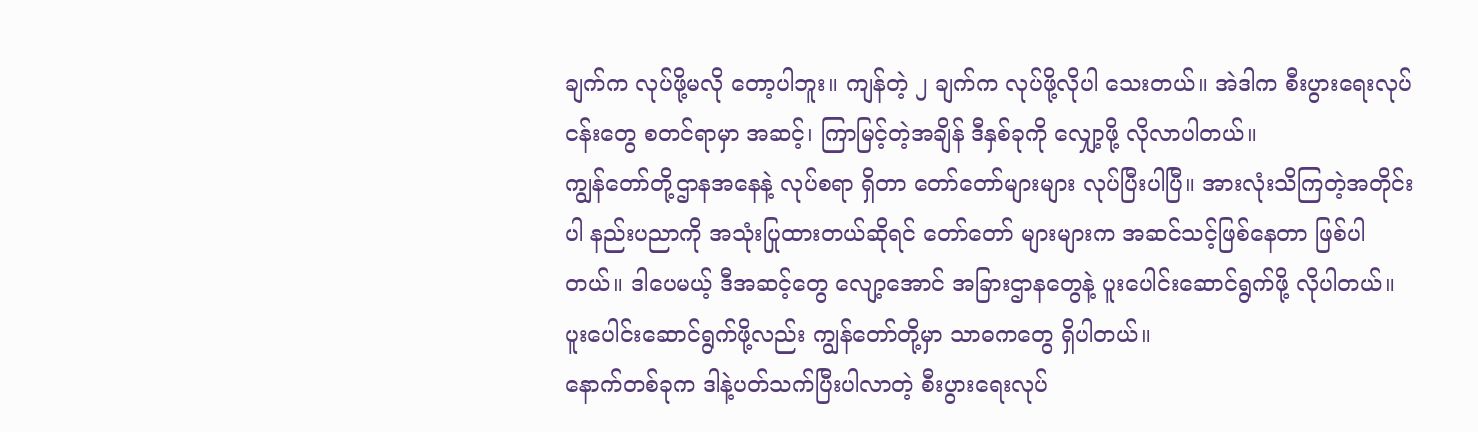ချက်က လုပ်ဖို့မလို တော့ပါဘူး။ ကျန်တဲ့ ၂ ချက်က လုပ်ဖို့လိုပါ သေးတယ်။ အဲဒါက စီးပွားရေးလုပ်ငန်းတွေ စတင်ရာမှာ အဆင့်၊ ကြာမြင့်တဲ့အချိန် ဒီနှစ်ခုကို လျှော့ဖို့ လိုလာပါတယ်။
ကျွန်တော်တို့ဌာနအနေနဲ့ လုပ်စရာ ရှိတာ တော်တော်များများ လုပ်ပြီးပါပြီ။ အားလုံးသိကြတဲ့အတိုင်းပါ နည်းပညာကို အသုံးပြုထားတယ်ဆိုရင် တော်တော် များများက အဆင်သင့်ဖြစ်နေတာ ဖြစ်ပါ တယ်။ ဒါပေမယ့် ဒီအဆင့်တွေ လျော့အောင် အခြားဌာနတွေနဲ့ ပူးပေါင်းဆောင်ရွက်ဖို့ လိုပါတယ်။ ပူးပေါင်းဆောင်ရွက်ဖို့လည်း ကျွန်တော်တို့မှာ သာဓကတွေ ရှိပါတယ်။
နောက်တစ်ခုက ဒါနဲ့ပတ်သက်ပြီးပါလာတဲ့ စီးပွားရေးလုပ်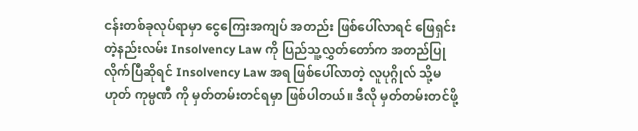ငန်းတစ်ခုလုပ်ရာမှာ ငွေကြေးအကျပ် အတည်း ဖြစ်ပေါ်လာရင် ဖြေရှင်းတဲ့နည်းလမ်း Insolvency Law ကို ပြည်သူ့လွှတ်တော်က အတည်ပြု လိုက်ပြီဆိုရင် Insolvency Law အရ ဖြစ်ပေါ်လာတဲ့ လူပုဂ္ဂိုလ် သို့မဟုတ် ကုမ္ပဏီ ကို မှတ်တမ်းတင်ရမှာ ဖြစ်ပါတယ်။ ဒီလို မှတ်တမ်းတင်ဖို့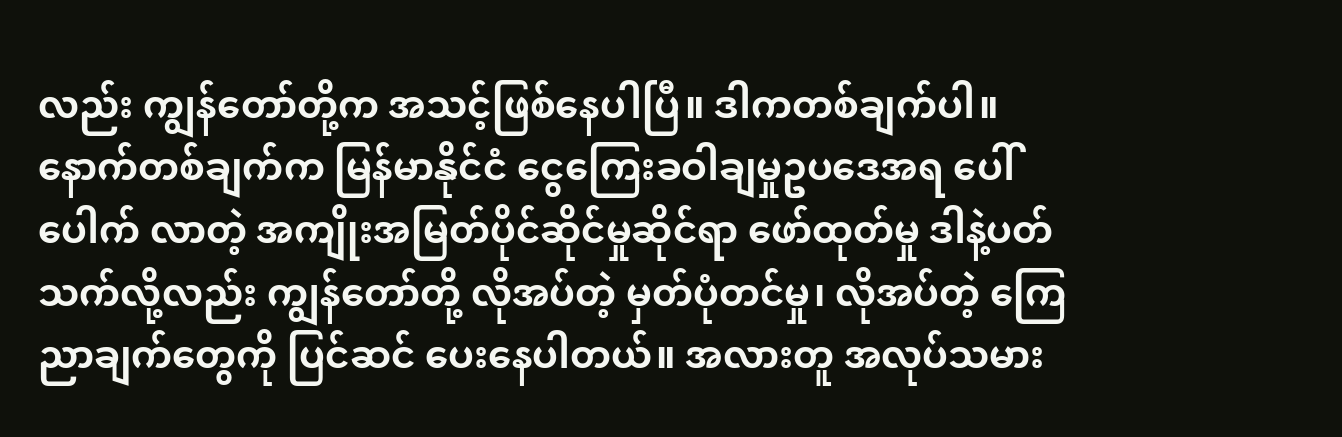လည်း ကျွန်တော်တို့က အသင့်ဖြစ်နေပါပြီ။ ဒါကတစ်ချက်ပါ။
နောက်တစ်ချက်က မြန်မာနိုင်ငံ ငွေကြေးခဝါချမှုဥပဒေအရ ပေါ်ပေါက် လာတဲ့ အကျိုးအမြတ်ပိုင်ဆိုင်မှုဆိုင်ရာ ဖော်ထုတ်မှု ဒါနဲ့ပတ်သက်လို့လည်း ကျွန်တော်တို့ လိုအပ်တဲ့ မှတ်ပုံတင်မှု၊ လိုအပ်တဲ့ ကြေညာချက်တွေကို ပြင်ဆင် ပေးနေပါတယ်။ အလားတူ အလုပ်သမား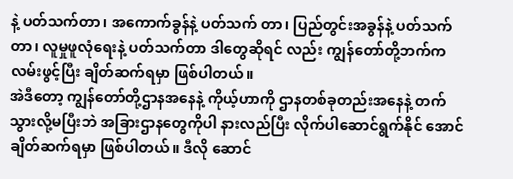နဲ့ ပတ်သက်တာ၊ အကောက်ခွန်နဲ့ ပတ်သက် တာ၊ ပြည်တွင်းအခွန်နဲ့ ပတ်သက်တာ၊ လူမှုဖူလုံရေးနဲ့ ပတ်သက်တာ ဒါတွေဆိုရင် လည်း ကျွန်တော်တို့ဘက်က လမ်းဖွင့်ပြီး ချိတ်ဆက်ရမှာ ဖြစ်ပါတယ်။
အဲဒီတော့ ကျွန်တော်တို့ဌာနအနေနဲ့ ကိုယ့်ဟာကို ဌာနတစ်ခုတည်းအနေနဲ့ တက်သွားလို့မပြီးဘဲ အခြားဌာနတွေကိုပါ နားလည်ပြီး လိုက်ပါဆောင်ရွက်နိုင် အောင် ချိတ်ဆက်ရမှာ ဖြစ်ပါတယ်။ ဒီလို ဆောင်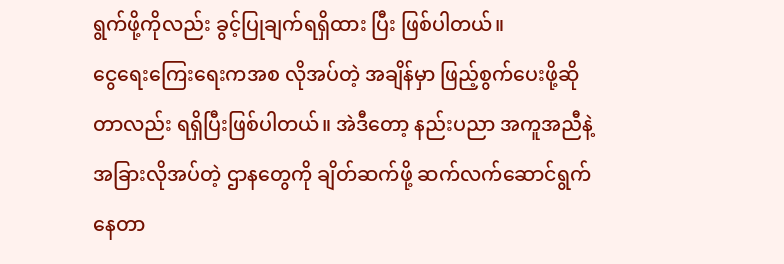ရွက်ဖို့ကိုလည်း ခွင့်ပြုချက်ရရှိထား ပြီး ဖြစ်ပါတယ်။
ငွေရေးကြေးရေးကအစ လိုအပ်တဲ့ အချိန်မှာ ဖြည့်စွက်ပေးဖို့ဆိုတာလည်း ရရှိပြီးဖြစ်ပါတယ်။ အဲဒီတော့ နည်းပညာ အကူအညီနဲ့ အခြားလိုအပ်တဲ့ ဌာနတွေကို ချိတ်ဆက်ဖို့ ဆက်လက်ဆောင်ရွက် နေတာ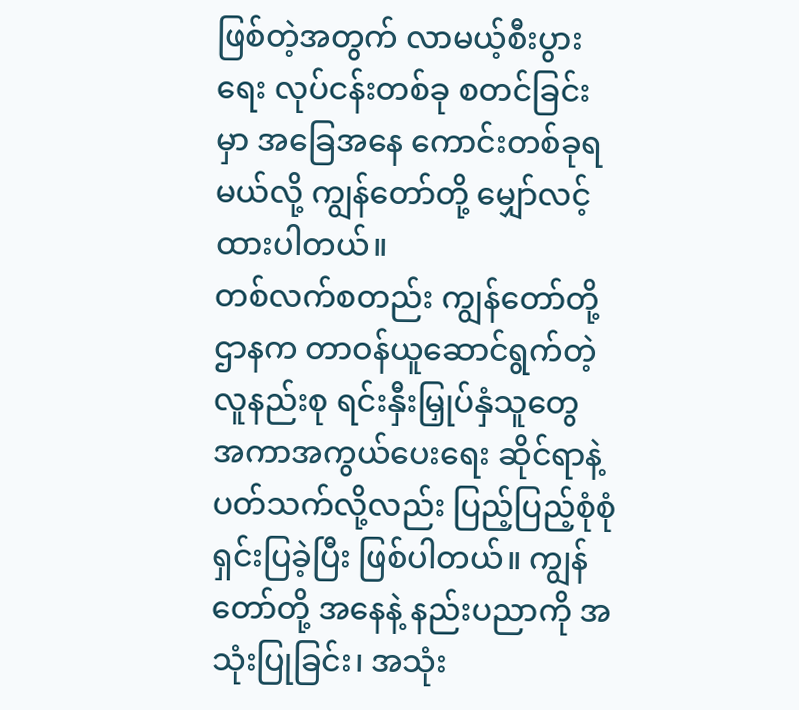ဖြစ်တဲ့အတွက် လာမယ့်စီးပွားရေး လုပ်ငန်းတစ်ခု စတင်ခြင်းမှာ အခြေအနေ ကောင်းတစ်ခုရမယ်လို့ ကျွန်တော်တို့ မျှော်လင့်ထားပါတယ်။
တစ်လက်စတည်း ကျွန်တော်တို့ ဌာနက တာဝန်ယူဆောင်ရွက်တဲ့ လူနည်းစု ရင်းနှီးမြှုပ်နှံသူတွေ အကာအကွယ်ပေးရေး ဆိုင်ရာနဲ့ ပတ်သက်လို့လည်း ပြည့်ပြည့်စုံစုံ ရှင်းပြခဲ့ပြီး ဖြစ်ပါတယ်။ ကျွန်တော်တို့ အနေနဲ့ နည်းပညာကို အသုံးပြုခြင်း၊ အသုံး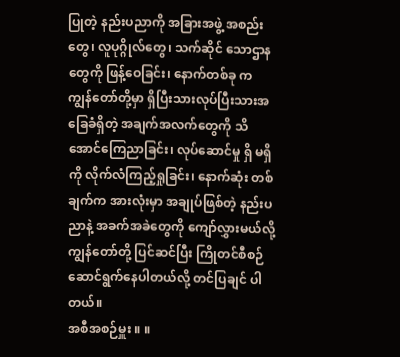ပြုတဲ့ နည်းပညာကို အခြားအဖွဲ့ အစည်းတွေ၊ လူပုဂ္ဂိုလ်တွေ၊ သက်ဆိုင် သောဌာနတွေကို ဖြန့်ဝေခြင်း၊ နောက်တစ်ခု က ကျွန်တော်တို့မှာ ရှိပြီးသားလုပ်ပြီးသားအခြေခံရှိတဲ့ အချက်အလက်တွေကို သိအောင်ကြေညာခြင်း၊ လုပ်ဆောင်မှု ရှိ မရှိကို လိုက်လံကြည့်ရှုခြင်း၊ နောက်ဆုံး တစ်ချက်က အားလုံးမှာ အချုပ်ဖြစ်တဲ့ နည်းပညာနဲ့ အခက်အခဲတွေကို ကျော်လွှားမယ်လို့ ကျွန်တော်တို့ ပြင်ဆင်ပြီး ကြိုတင်စီစဉ် ဆောင်ရွက်နေပါတယ်လို့ တင်ပြချင် ပါတယ်။
အစီအစဉ်မှူး ။ ။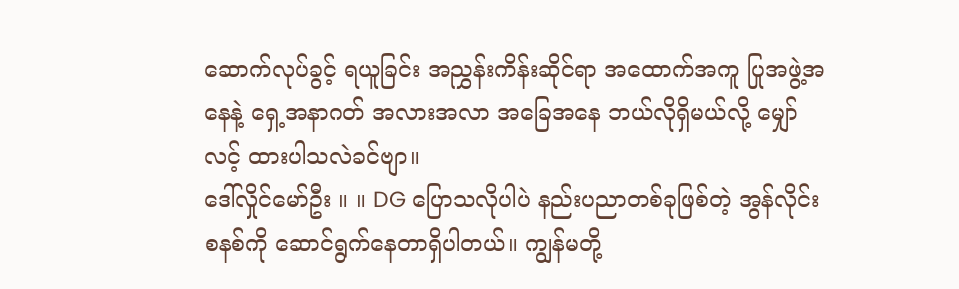ဆောက်လုပ်ခွင့် ရယူခြင်း အညွှန်းကိန်းဆိုင်ရာ အထောက်အကူ ပြုအဖွဲ့အနေနဲ့ ရှေ့အနာဂတ် အလားအလာ အခြေအနေ ဘယ်လိုရှိမယ်လို့ မျှော်လင့် ထားပါသလဲခင်ဗျာ။
ဒေါ်လှိုင်မော်ဦး ။ ။ DG ပြောသလိုပါပဲ နည်းပညာတစ်ခုဖြစ်တဲ့ အွန်လိုင်းစနစ်ကို ဆောင်ရွက်နေတာရှိပါတယ်။ ကျွန်မတို့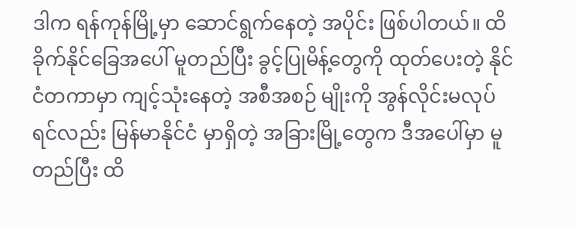ဒါက ရန်ကုန်မြို့မှာ ဆောင်ရွက်နေတဲ့ အပိုင်း ဖြစ်ပါတယ်။ ထိခိုက်နိုင်ခြေအပေါ် မူတည်ပြီး ခွင့်ပြုမိန့်တွေကို ထုတ်ပေးတဲ့ နိုင်ငံတကာမှာ ကျင့်သုံးနေတဲ့ အစီအစဉ် မျိုးကို အွန်လိုင်းမလုပ်ရင်လည်း မြန်မာနိုင်ငံ မှာရှိတဲ့ အခြားမြို့တွေက ဒီအပေါ်မှာ မူတည်ပြီး ထိ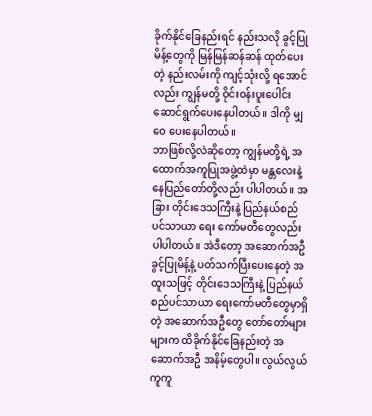ခိုက်နိုင်ခြေနည်းရင် နည်းသလို ခွင့်ပြုမိန့်တွေကို မြန်မြန်ဆန်ဆန် ထုတ်ပေးတဲ့ နည်းလမ်းကို ကျင့်သုံးလို့ ရအောင်လည်း ကျွန်မတို့ ဝိုင်းဝန်းပူးပေါင်း ဆောင်ရွက်ပေးနေပါတယ်။ ဒါကို မျှဝေ ပေးနေပါတယ်။
ဘာဖြစ်လို့လဲဆိုတော့ ကျွန်မတို့ရဲ့ အထောက်အကူပြုအဖွဲ့ထဲမှာ မန္တလေးနဲ့ နေပြည်တော်တို့လည်း ပါပါတယ်။ အခြား တိုင်းဒေသကြီးနဲ့ ပြည်နယ်စည်ပင်သာယာ ရေး ကော်မတီတွေလည်း ပါပါတယ်။ အဲဒီတော့ အဆောက်အဦခွင့်ပြုမိန့်နဲ့ ပတ်သက်ပြီးပေးနေတဲ့ အထူးသဖြင့် တိုင်းဒေသကြီးနဲ့ ပြည်နယ် စည်ပင်သာယာ ရေးကော်မတီတွေမှာရှိတဲ့ အဆောက်အဦတွေ တော်တော်များများက ထိခိုက်နိုင်ခြေနည်းတဲ့ အဆောက်အဦ အနိမ့်တွေပါ။ လွယ်လွယ် ကူကူ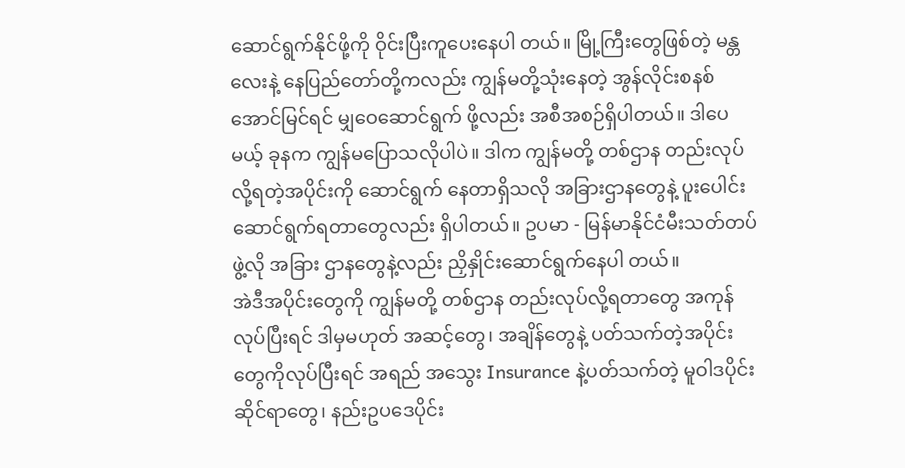ဆောင်ရွက်နိုင်ဖို့ကို ဝိုင်းပြီးကူပေးနေပါ တယ်။ မြို့ကြီးတွေဖြစ်တဲ့ မန္တလေးနဲ့ နေပြည်တော်တို့ကလည်း ကျွန်မတို့သုံးနေတဲ့ အွန်လိုင်းစနစ် အောင်မြင်ရင် မျှဝေဆောင်ရွက် ဖို့လည်း အစီအစဉ်ရှိပါတယ်။ ဒါပေမယ့် ခုနက ကျွန်မပြောသလိုပါပဲ။ ဒါက ကျွန်မတို့ တစ်ဌာန တည်းလုပ်လို့ရတဲ့အပိုင်းကို ဆောင်ရွက် နေတာရှိသလို အခြားဌာနတွေနဲ့ ပူးပေါင်းဆောင်ရွက်ရတာတွေလည်း ရှိပါတယ်။ ဥပမာ - မြန်မာနိုင်ငံမီးသတ်တပ်ဖွဲ့လို အခြား ဌာနတွေနဲ့လည်း ညှိနှိုင်းဆောင်ရွက်နေပါ တယ်။
အဲဒီအပိုင်းတွေကို ကျွန်မတို့ တစ်ဌာန တည်းလုပ်လို့ရတာတွေ အကုန်လုပ်ပြီးရင် ဒါမှမဟုတ် အဆင့်တွေ၊ အချိန်တွေနဲ့ ပတ်သက်တဲ့အပိုင်းတွေကိုလုပ်ပြီးရင် အရည် အသွေး Insurance နဲ့ပတ်သက်တဲ့ မူဝါဒပိုင်း ဆိုင်ရာတွေ၊ နည်းဥပဒေပိုင်း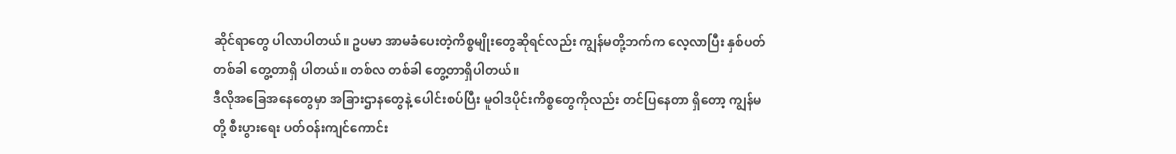ဆိုင်ရာတွေ ပါလာပါတယ်။ ဥပမာ အာမခံပေးတဲ့ကိစ္စမျိုးတွေဆိုရင်လည်း ကျွန်မတို့ဘက်က လေ့လာပြီး နှစ်ပတ်တစ်ခါ တွေ့တာရှိ ပါတယ်။ တစ်လ တစ်ခါ တွေ့တာရှိပါတယ်။
ဒီလိုအခြေအနေတွေမှာ အခြားဌာနတွေနဲ့ ပေါင်းစပ်ပြီး မူဝါဒပိုင်းကိစ္စတွေကိုလည်း တင်ပြနေတာ ရှိတော့ ကျွန်မတို့ စီးပွားရေး ပတ်ဝန်းကျင်ကောင်း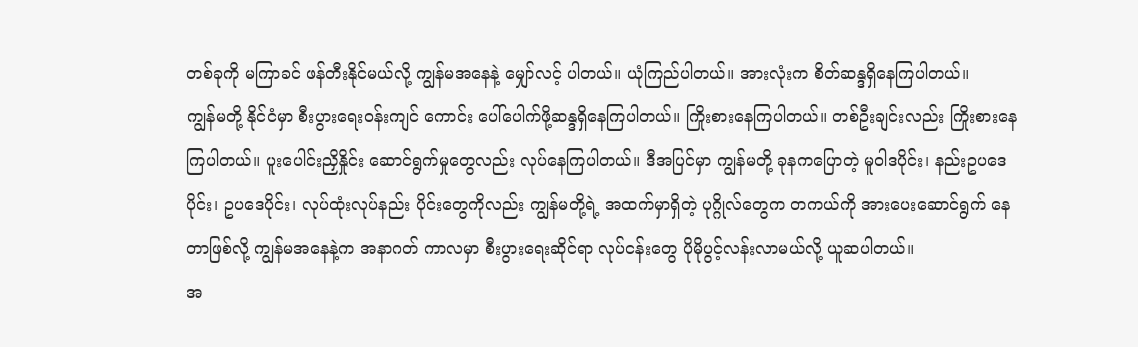တစ်ခုကို မကြာခင် ဖန်တီးနိုင်မယ်လို့ ကျွန်မအနေနဲ့ မျှော်လင့် ပါတယ်။ ယုံကြည်ပါတယ်။ အားလုံးက စိတ်ဆန္ဒရှိနေကြပါတယ်။
ကျွန်မတို့ နိုင်ငံမှာ စီးပွားရေးဝန်းကျင် ကောင်း ပေါ်ပေါက်ဖို့ဆန္ဒရှိနေကြပါတယ်။ ကြိုးစားနေကြပါတယ်။ တစ်ဦးချင်းလည်း ကြိုးစားနေကြပါတယ်။ ပူးပေါင်းညှိနှိုင်း ဆောင်ရွက်မှုတွေလည်း လုပ်နေကြပါတယ်။ ဒီအပြင်မှာ ကျွန်မတို့ ခုနကပြောတဲ့ မူဝါဒပိုင်း၊ နည်းဥပဒေပိုင်း၊ ဥပဒေပိုင်း၊ လုပ်ထုံးလုပ်နည်း ပိုင်းတွေကိုလည်း ကျွန်မတို့ရဲ့ အထက်မှာရှိတဲ့ ပုဂ္ဂိုလ်တွေက တကယ်ကို အားပေးဆောင်ရွက် နေတာဖြစ်လို့ ကျွန်မအနေနဲ့က အနာဂတ် ကာလမှာ စီးပွားရေးဆိုင်ရာ လုပ်ငန်းတွေ ပိုမိုပွင့်လန်းလာမယ်လို့ ယူဆပါတယ်။
အ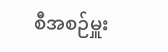စီအစဉ်မှူး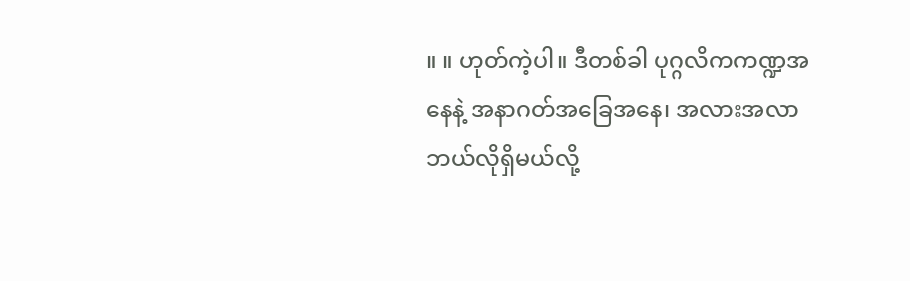။ ။ ဟုတ်ကဲ့ပါ။ ဒီတစ်ခါ ပုဂ္ဂလိကကဏ္ဍအနေနဲ့ အနာဂတ်အခြေအနေ၊ အလားအလာဘယ်လိုရှိမယ်လို့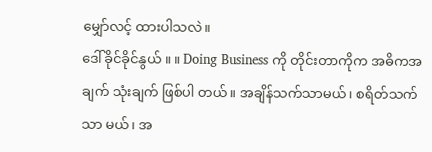မျှော်လင့် ထားပါသလဲ။
ဒေါ်ခိုင်ခိုင်နွယ် ။ ။ Doing Business ကို တိုင်းတာကိုက အဓိကအချက် သုံးချက် ဖြစ်ပါ တယ်။ အချိန်သက်သာမယ်၊ စရိတ်သက်သာ မယ်၊ အ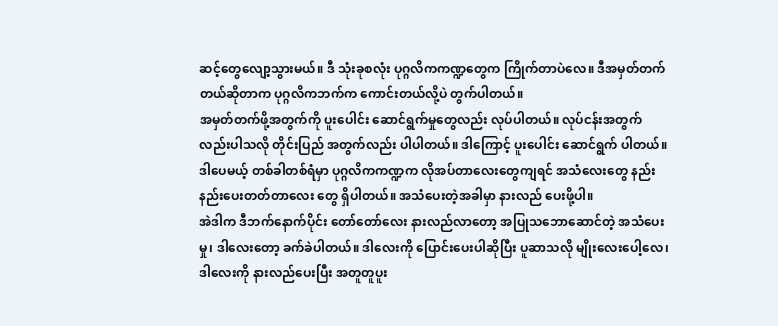ဆင့်တွေလျော့သွားမယ်။ ဒီ သုံးခုစလုံး ပုဂ္ဂလိကကဏ္ဍတွေက ကြိုက်တာပဲလေ။ ဒီအမှတ်တက်တယ်ဆိုတာက ပုဂ္ဂလိကဘက်က ကောင်းတယ်လို့ပဲ တွက်ပါတယ်။
အမှတ်တက်ဖို့အတွက်ကို ပူးပေါင်း ဆောင်ရွက်မှုတွေလည်း လုပ်ပါတယ်။ လုပ်ငန်းအတွက် လည်းပါသလို တိုင်းပြည် အတွက်လည်း ပါပါတယ်။ ဒါကြောင့် ပူးပေါင်း ဆောင်ရွက် ပါတယ်။ ဒါပေမယ့် တစ်ခါတစ်ရံမှာ ပုဂ္ဂလိကကဏ္ဍက လိုအပ်တာလေးတွေကျရင် အသံလေးတွေ နည်းနည်းပေးတတ်တာလေး တွေ ရှိပါတယ်။ အသံပေးတဲ့အခါမှာ နားလည် ပေးဖို့ပါ။
အဲဒါက ဒီဘက်နောက်ပိုင်း တော်တော်လေး နားလည်လာတော့ အပြုသဘောဆောင်တဲ့ အသံပေးမှု၊ ဒါလေးတော့ ခက်ခဲပါတယ်။ ဒါလေးကို ပြောင်းပေးပါဆိုပြီး ပူဆာသလို မျိုးလေးပေါ့လေ၊ ဒါလေးကို နားလည်ပေးပြီး အတူတူပူး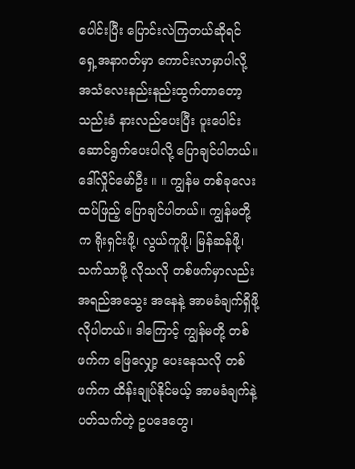ပေါင်းပြီး ပြောင်းလဲကြတယ်ဆိုရင် ရှေ့အနာဂတ်မှာ ကောင်းလာမှာပါလို့ အသံလေးနည်းနည်းထွက်တာတော့ သည်းခံ နားလည်ပေးပြီး ပူးပေါင်းဆောင်ရွက်ပေးပါလို့ ပြောချင်ပါတယ်။
ဒေါ်လှိုင်မော်ဦး ။ ။ ကျွန်မ တစ်ခုလေး ထပ်ဖြည့် ပြောချင်ပါတယ်။ ကျွန်မတို့က ရိုးရှင်းဖို့၊ လွယ်ကူဖို့၊ မြန်ဆန်ဖို့၊ သက်သာဖို့ လိုသလို တစ်ဖက်မှာလည်း အရည်အသွေး အနေနဲ့ အာမခံချက်ရှိဖို့ လိုပါတယ်။ ဒါကြောင့် ကျွန်မတို့ တစ်ဖက်က ဖြေလျှော့ ပေးနေသလို တစ်ဖက်က ထိန်းချုပ်နိုင်မယ့် အာမခံချက်နဲ့ ပတ်သက်တဲ့ ဥပဒေတွေ၊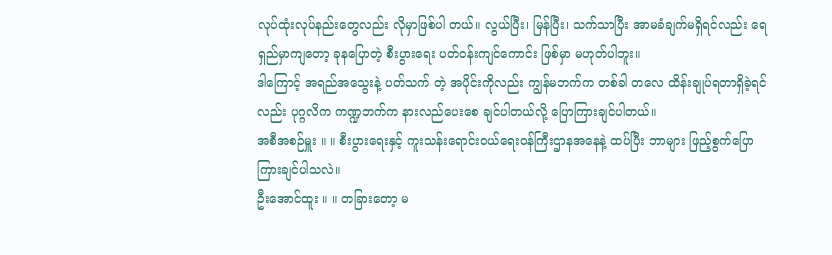လုပ်ထုံးလုပ်နည်းတွေလည်း လိုမှာဖြစ်ပါ တယ်။ လွယ်ပြီး၊ မြန်ပြီး၊ သက်သာပြီး အာမခံချက်မရှိရင်လည်း ရေရှည်မှာကျတော့ ခုနပြောတဲ့ စီးပွားရေး ပတ်ဝန်းကျင်ကောင်း ဖြစ်မှာ မဟုတ်ပါဘူး။
ဒါကြောင့် အရည်အသွေးနဲ့ ပတ်သက် တဲ့ အပိုင်းကိုလည်း ကျွန်မဘက်က တစ်ခါ တလေ ထိန်းချုပ်ရတာရှိခဲ့ရင်လည်း ပုဂ္ဂလိက ကဏ္ဍဘက်က နားလည်ပေးစေ ချင်ပါတယ်လို့ ပြောကြားချင်ပါတယ်။
အစီအစဉ်မှူး ။ ။ စီးပွားရေးနှင့် ကူးသန်းရောင်းဝယ်ရေးဝန်ကြီးဌာနအနေနဲ့ ထပ်ပြီး ဘာများ ဖြည့်စွက်ပြောကြားချင်ပါသလဲ။
ဦးအောင်ထူး ။ ။ တခြားတော့ မ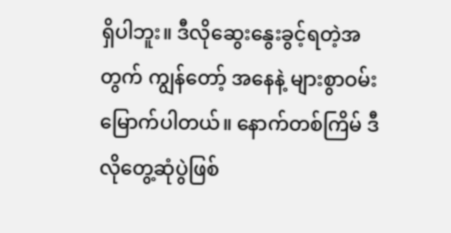ရှိပါဘူး။ ဒီလိုဆွေးနွေးခွင့်ရတဲ့အတွက် ကျွန်တော့် အနေနဲ့ များစွာဝမ်းမြောက်ပါတယ်။ နောက်တစ်ကြိမ် ဒီလိုတွေ့ဆုံပွဲဖြစ်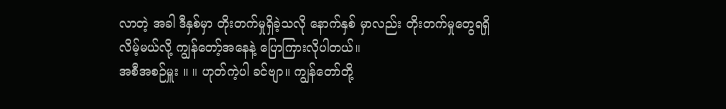လာတဲ့ အခါ ဒီနှစ်မှာ တိုးတက်မှုရှိခဲ့သလို နောက်နှစ် မှာလည်း တိုးတက်မှုတွေရရှိလိမ့်မယ်လို့ ကျွန်တော့်အနေနဲ့ ပြောကြားလိုပါတယ်။
အစီအစဉ်မှူး ။ ။ ဟုတ်ကဲ့ပါ ခင်ဗျာ။ ကျွန်တော်တို့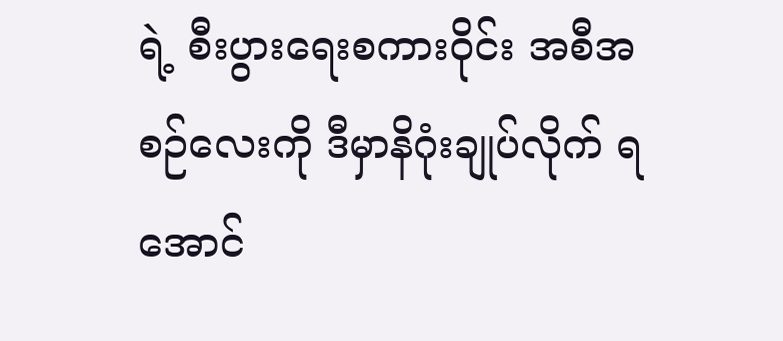ရဲ့ စီးပွားရေးစကားဝိုင်း အစီအစဉ်လေးကို ဒီမှာနိဂုံးချုပ်လိုက် ရအောင်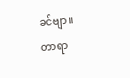ခင်ဗျာ။
တာရာ